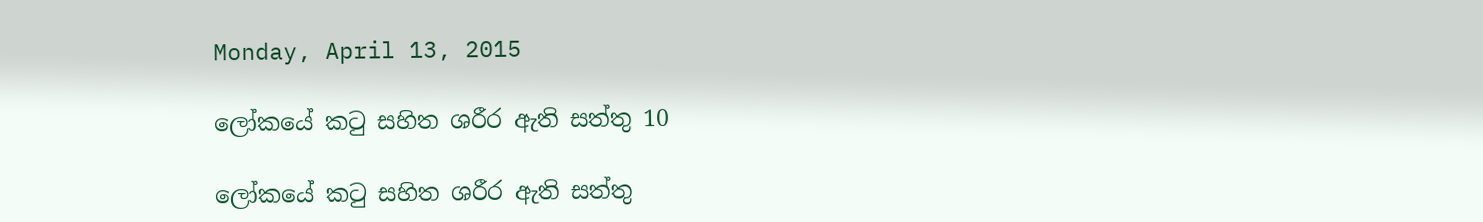Monday, April 13, 2015

ලෝකයේ කටු සහිත ශරීර ඇති සත්තු 10

ලෝකයේ කටු සහිත ශරීර ඇති සත්තු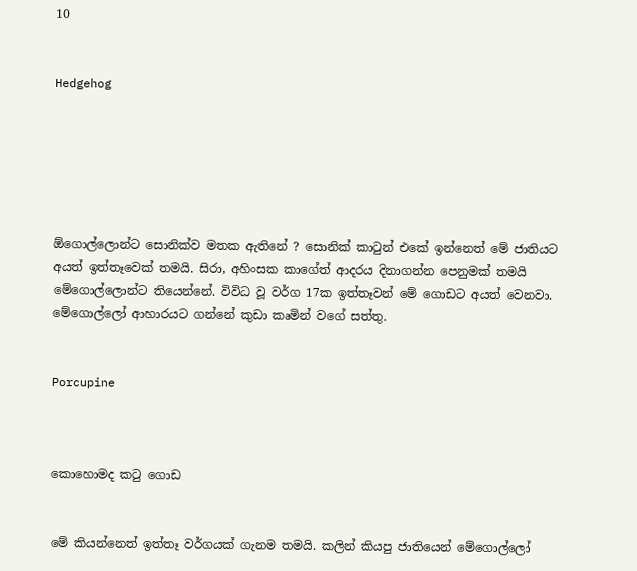10


Hedgehog






ඕගොල්ලොන්ට සොනික්ව මතක ඇතිනේ ? සොනික් කාටුන් එකේ ඉන්නෙත් මේ ජාතියට අයත් ඉත්තෑවෙක් තමයි. සිරා, අහිංසක කාගේත් ආදරය දිනාගන්න පෙනුමක් තමයි මේගොල්ලොන්ට තියෙන්නේ. විවිධ වූ වර්ග 17ක ඉත්තෑවන් මේ ගොඩට අයත් වෙනවා. මේගොල්ලෝ ආහාරයට ගන්නේ කුඩා කෘමින් වගේ සත්තු.


Porcupine



කොහොමද කටු ගොඩ


මේ කියන්නෙත් ඉත්තෑ වර්ගයක් ගැනම තමයි. කලින් කියපු ජාතියෙන් මේගොල්ලෝ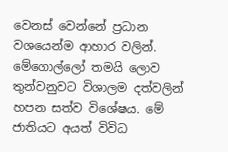වෙනස් වෙන්නේ ප්‍රධාන වශයෙන්ම ආහාර වලින්. මේගොල්ලෝ තමයි ලොව තුන්වනුවට විශාලම දත්වලින් හපන සත්ව විශේෂය. මේ ජාතියට අයත් විවිධ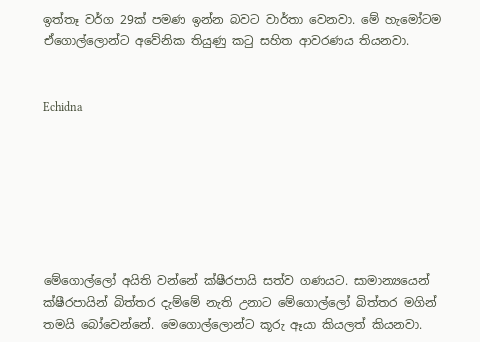ඉත්තෑ වර්ග 29ක් පමණ ඉන්න බවට වාර්තා වෙනවා. මේ හැමෝටම ඒගොල්ලොන්ට අවේනික තියුණු කටු සහිත ආවරණය තියනවා.


Echidna







මේගොල්ලෝ අයිති වන්නේ ක්ෂීරපායි සත්ව ගණයට. සාමාන්‍යයෙන් ක්ෂීරපායින් බිත්තර දැම්මේ නැති උනාට මේගොල්ලෝ බිත්තර මගින් තමයි බෝවෙන්නේ. මෙගොල්ලොන්ට කූරු ඈයා කියලත් කියනවා.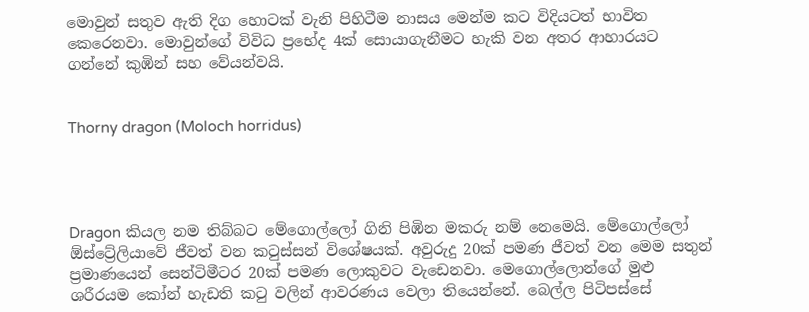මොවුන් සතුව ඇති දිග හොටක් වැනි පිහිටීම නාසය මෙන්ම කට විදියටත් භාවිත කෙරෙනවා. මොවුන්ගේ විවිධ ප්‍රභේද 4ක් සොයාගැනීමට හැකි වන අතර ආහාරයට ගන්නේ කුඹින් සහ වේයන්වයි.


Thorny dragon (Moloch horridus)




Dragon කියල නම තිබ්බට මේගොල්ලෝ ගිනි පිඹින මකරු නම් නෙමෙයි. මේගොල්ලෝ ඕස්ට්‍රේලියාවේ ජීවත් වන කටුස්සන් විශේෂයක්. අවුරුදු 20ක් පමණ ජීවත් වන මෙම සතුන් ප්‍රමාණයෙන් සෙන්ටිමීටර 20ක් පමණ ලොකුවට වැඩෙනවා. මෙගොල්ලොන්ගේ මුළු ශරීරයම කෝන් හැඩති කටු වලින් ආවරණය වෙලා තියෙන්නේ. බෙල්ල පිටිපස්සේ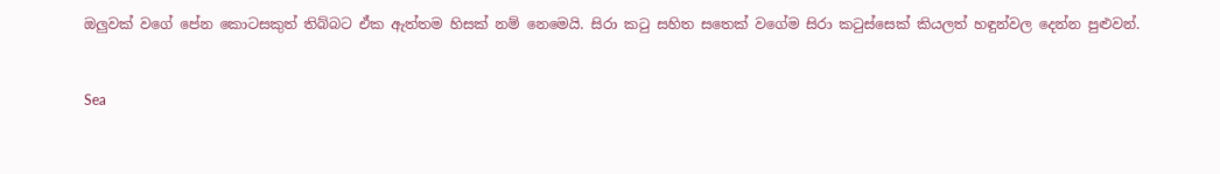ඔලුවක් වගේ පේන කොටසකුත් තිබ්බට ඒක ඇත්තම හිසක් නම් නෙමෙයි. සිරා කටු සහිත සතෙක් වගේම සිරා කටුස්සෙක් කියලත් හඳුන්වල දෙන්න පුළුවන්.


Sea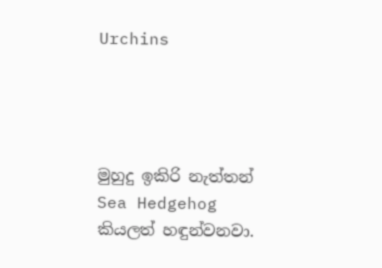Urchins




මුහුදු ඉකිරි නැත්තන් Sea Hedgehog කියලත් හඳුන්වනවා.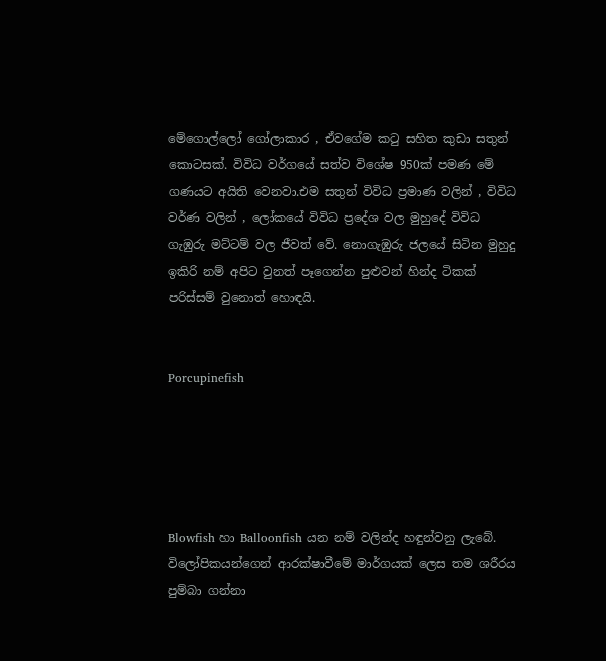මේගොල්ලෝ ගෝලාකාර , ඒවගේම කටු සහිත කුඩා සතුන් කොටසක්. විවිධ වර්ගයේ සත්ව විශේෂ 950ක් පමණ මේ ගණයට අයිති වෙනවා.එම සතුන් විවිධ ප්‍රමාණ වලින් , විවිධ වර්ණ වලින් , ලෝකයේ විවිධ ප්‍රදේශ වල මුහුදේ විවිධ ගැඹුරු මට්ටම් වල ජීවත් වේ. නොගැඹුරු ජලයේ සිටින මුහුදු ඉකිරි නම් අපිට වුනත් පෑගෙන්න පුළුවන් හින්ද ටිකක් පරිස්සම් වුනොත් හොඳයි.


Porcupinefish





Blowfish හා Balloonfish යන නම් වලින්ද හඳුන්වනු ලැබේ. විලෝපිකයන්ගෙන් ආරක්ෂාවීමේ මාර්ගයක් ලෙස තම ශරීරය පුම්බා ගන්නා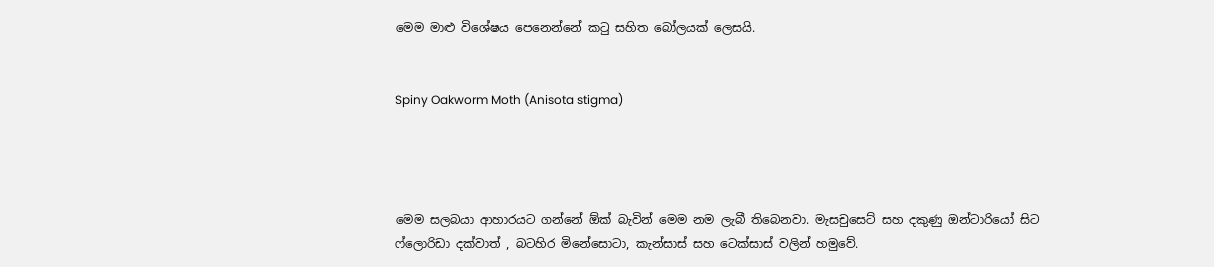මෙම මාළු විශේෂය පෙනෙන්නේ කටු සහිත බෝලයක් ලෙසයි.


Spiny Oakworm Moth (Anisota stigma)




මෙම සලබයා ආහාරයට ගන්නේ ඕක් බැවින් මෙම නම ලැබී තිබෙනවා. මැසචුසෙට් සහ දකුණු ඔන්ටාරියෝ සිට ෆ්ලොරිඩා දක්වාත් , බටහිර මිනේසොටා, කැන්සාස් සහ ටෙක්සාස් වලින් හමුවේ.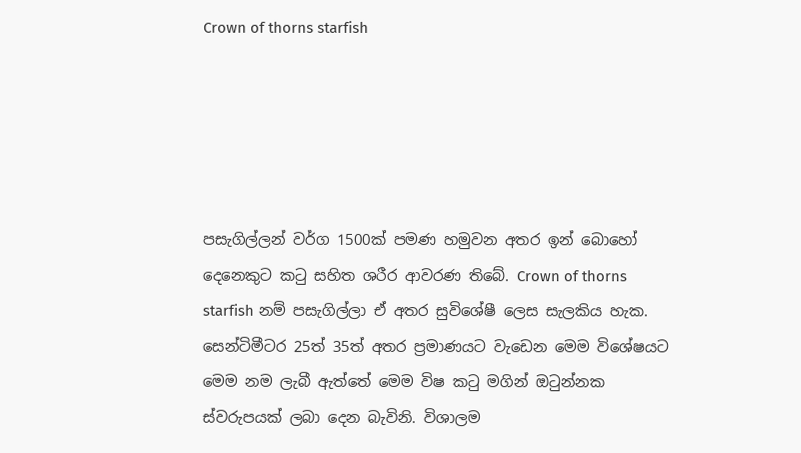Crown of thorns starfish





පසැගිල්ලන් වර්ග 1500ක් පමණ හමුවන අතර ඉන් බොහෝ දෙනෙකුට කටු සහිත ශරීර ආවරණ තිබේ. Crown of thorns starfish නම් පසැගිල්ලා ඒ අතර සුවිශේෂී ලෙස සැලකිය හැක. සෙන්ටිමීටර 25ත් 35ත් අතර ප්‍රමාණයට වැඩෙන මෙම විශේෂයට මෙම නම ලැබී ඇත්තේ මෙම විෂ කටු මගින් ඔටුන්නක ස්වරුපයක් ලබා දෙන බැවිනි. විශාලම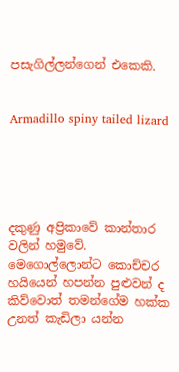පසැගිල්ලන්ගෙන් එකෙකි.


Armadillo spiny tailed lizard





දකුණු අප්‍රිකාවේ කාන්තාර වලින් හමුවේ. මෙගොල්ලොන්ට කොච්චර හයියෙන් හපන්න පුළුවන් ද කිව්වොත් තමන්ගේම හක්ක උනත් කැඩිලා යන්න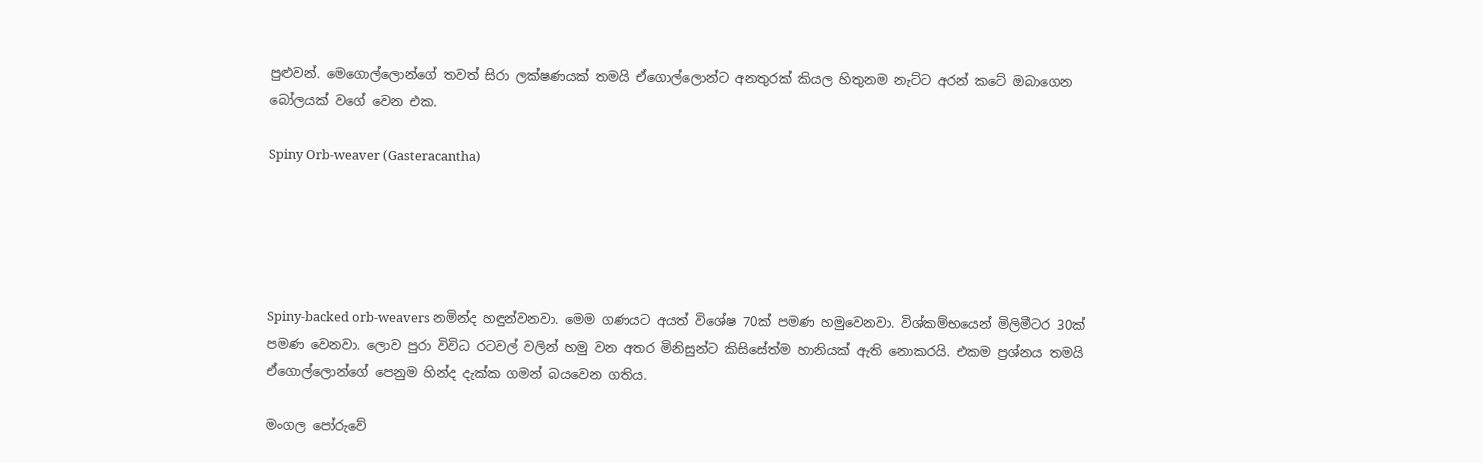පුළුවන්. මෙගොල්ලොන්ගේ තවත් සිරා ලක්ෂණයක් තමයි ඒගොල්ලොන්ට අනතුරක් කියල හිතුනම නැට්ට අරන් කටේ ඔබාගෙන බෝලයක් වගේ වෙන එක.

Spiny Orb-weaver (Gasteracantha)





Spiny-backed orb-weavers නමින්ද හඳුන්වනවා. මෙම ගණයට අයත් විශේෂ 70ක් පමණ හමුවෙනවා. විශ්කම්භයෙන් මිලිමීටර 30ක් පමණ වෙනවා. ලොව පුරා විවිධ රටවල් වලින් හමු වන අතර මිනිසුන්ට කිසිසේත්ම හානියක් ඇති නොකරයි. එකම ප්‍රශ්නය තමයි ඒගොල්ලොන්ගේ පෙනුම හින්ද දැක්ක ගමන් බයවෙන ගතිය.

මංගල පෝරුවේ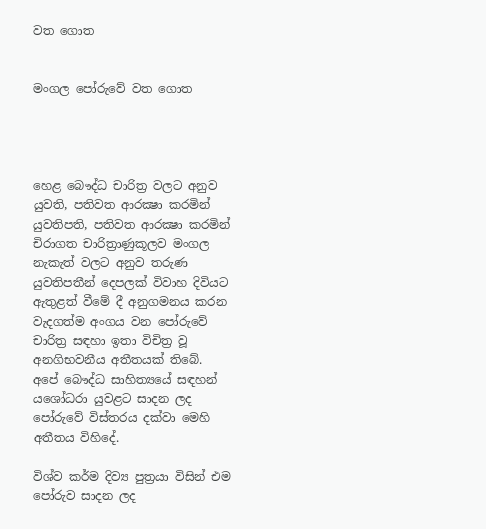වත ගොත


මංගල පෝරුවේ වත ගොත




හෙළ බෞද්ධ චාරිත්‍ර වලට අනුව යුවති, පතිවත ආරක්‍ෂා කරමින් යුවතිපති, පතිවත ආරක්‍ෂා කරමින් චිරාගත චාරිත්‍රාණුකූලව මංගල නැකැත් වලට අනුව තරුණ යුවතිපතීන් දෙපලක් විවාහ දිවියට ඇතුළත් වීමේ දී අනුගමනය කරන වැදගත්ම අංගය වන පෝරුවේ චාරිත්‍ර සඳහා ඉතා විචිත්‍ර වූ අනගිභවනීය අතීතයක් තිබේ. අපේ බෞද්ධ සාහිත්‍යයේ සඳහන් යශෝධරා යුවළට සාදන ලද පෝරුවේ විස්තරය දක්වා මෙහි අතීතය විහිදේ.

විශ්ව කර්ම දිව්‍ය පුත්‍රයා විසින් එම පෝරුව සාදන ලද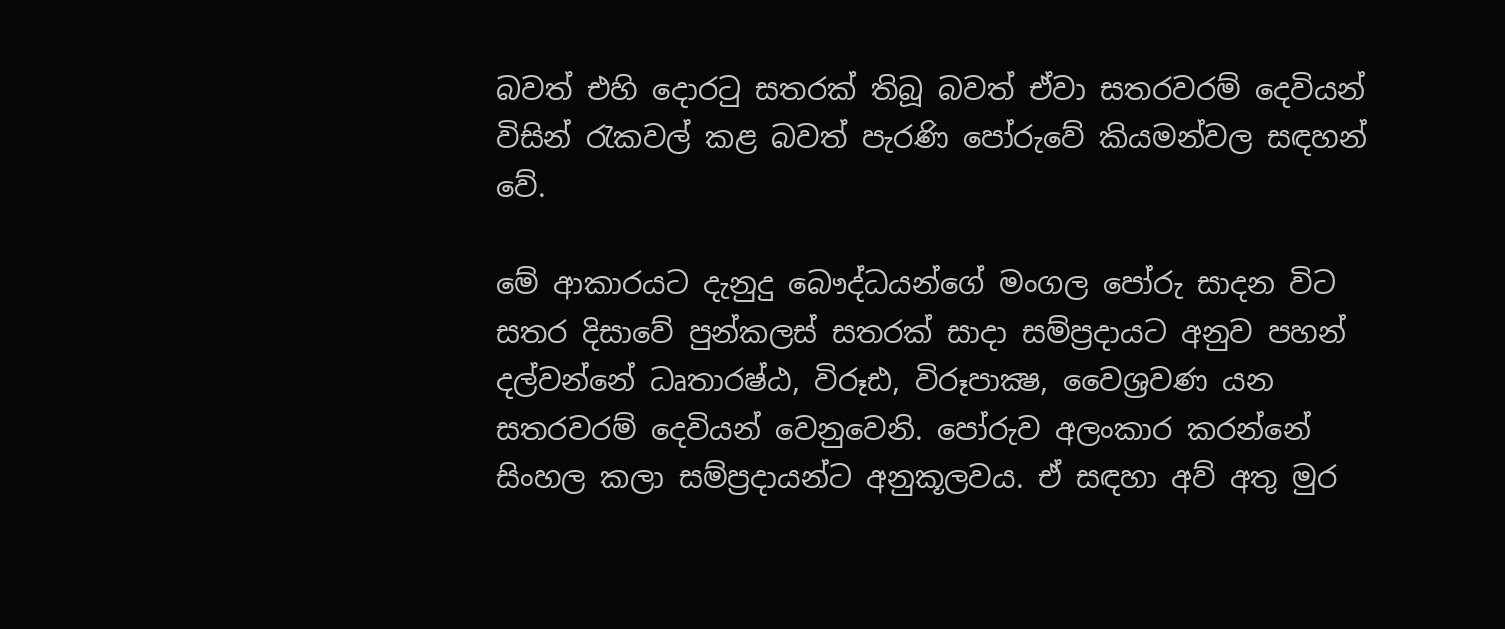බවත් එහි දොරටු සතරක් තිබූ බවත් ඒවා සතරවරම් දෙවියන් විසින් රැකවල් කළ බවත් පැරණි පෝරුවේ කියමන්වල සඳහන් වේ.

මේ ආකාරයට දැනුදු බෞද්ධයන්ගේ මංගල පෝරු සාදන විට සතර දිසාවේ පුන්කලස් සතරක් සාදා සම්ප්‍රදායට අනුව පහන් දල්වන්නේ ධෘතාරෂ්ඨ, විරූඪ, විරූපාක්‍ෂ, වෛශ්‍රවණ යන සතරවරම් දෙවියන් වෙනුවෙනි. පෝරුව අලංකාර කරන්නේ සිංහල කලා සම්ප්‍රදායන්ට අනුකූලවය. ඒ සඳහා අව් අතු මුර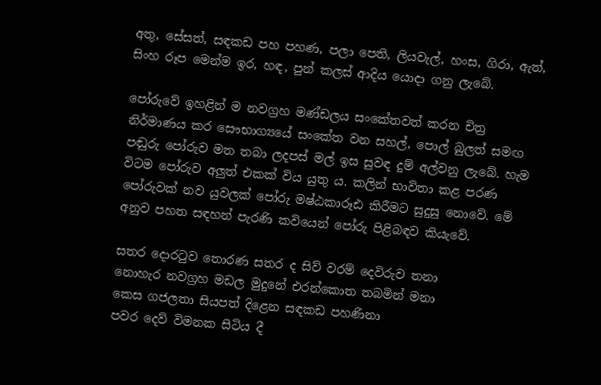අතු, සේසත්, සඳකඩ පහ පහණ, පලා පෙති, ලියවැල්, හංස, ගිරා, ඇත්, සිංහ රූප මෙන්ම ඉර, හඳ, පුන් කලස් ආදිය යොදා ගනු ලැබේ.

පෝරුවේ ඉහළින් ම නවග්‍රහ මණ්ඩලය සංකේතවත් කරන චිත්‍ර නිර්මාණය කර සෞභාග්‍යයේ සංකේත වන සහල්, පොල් බුලත් සමඟ පඬුරු පෝරුව මත තබා ලදපස් මල් ඉස සුවඳ දුම් අල්වනු ලැබේ. හැම විටම පෝරුව අලුත් එකක් විය යුතු ය. කලින් භාවිතා කළ පරණ පෝරුවක් නව යුවලක් පෝරු මෂ්ඨකාරූඪ කිරීමට සුදුසු නොවේ. මේ අනුව පහත සඳහන් පැරණි කවියෙන් පෝරු පිළිබඳව කියැවේ.

සතර දොරටුව තොරණ සතර ද සිව් වරම් දෙවිරුව තනා
නොහැර නවග්‍රහ මඩල මුදුනේ එරන්කොත තබමින් මනා
කෙස ගජලතා සියපත් දිළෙන සඳකඩ පහණිනා
පවර දෙව් විමනක සිටිය දී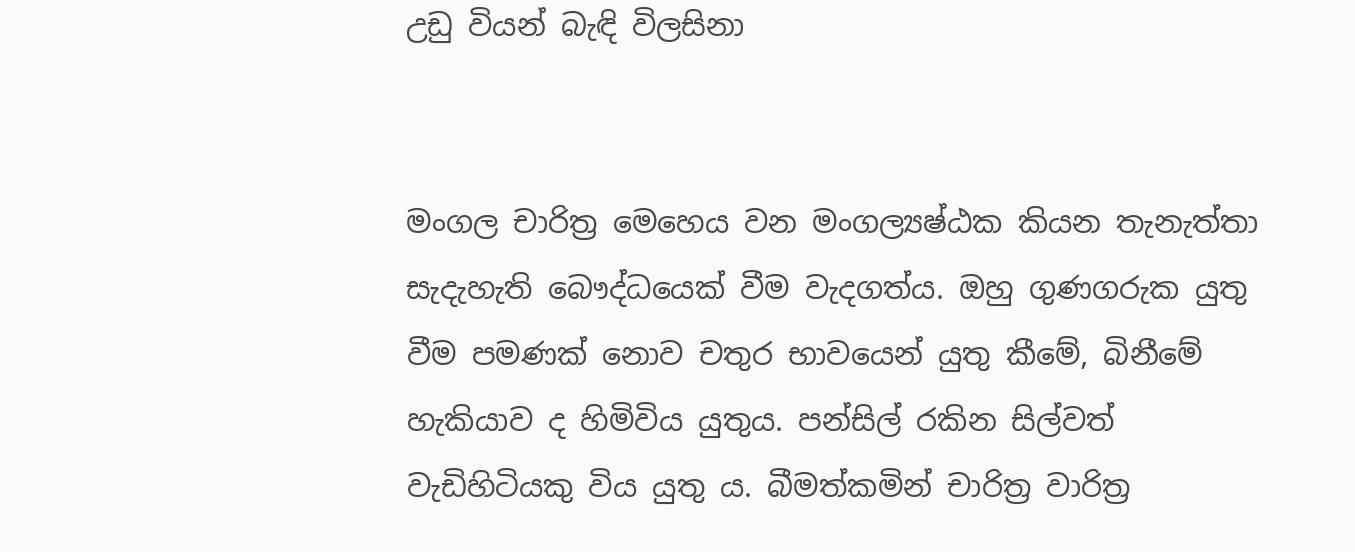උඩු වියන් බැඳි විලසිනා


මංගල චාරිත්‍ර මෙහෙය වන මංගල්‍යෂ්ඨක කියන තැනැත්තා සැදැහැති බෞද්ධයෙක් වීම වැදගත්ය. ඔහු ගුණගරුක යුතු වීම පමණක් නොව චතුර භාවයෙන් යුතු කීමේ, බිනීමේ හැකියාව ද හිමිවිය යුතුය. පන්සිල් රකින සිල්වත් වැඩිහිටියකු විය යුතු ය. බීමත්කමින් චාරිත්‍ර වාරිත්‍ර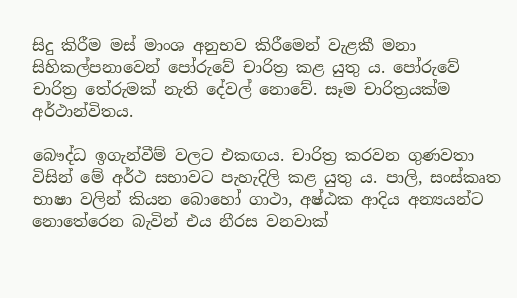සිදු කිරීම මස් මාංශ අනුභව කිරීමෙන් වැළකී මනා සිහිකල්පනාවෙන් පෝරුවේ චාරිත්‍ර කළ යුතු ය. පෝරුවේ චාරිත්‍ර තේරුමක් නැති දේවල් නොවේ. සෑම චාරිත්‍රයක්ම අර්ථාන්විතය.

බෞද්ධ ඉගැන්වීම් වලට එකඟය. චාරිත්‍ර කරවන ගුණවතා විසින් මේ අර්ථ සභාවට පැහැදිලි කළ යුතු ය. පාලි, සංස්කෘත භාෂා වලින් කියන බොහෝ ගාථා, අෂ්ඨක ආදිය අන්‍යයන්ට නොතේරෙන බැවින් එය නීරස වනවාක්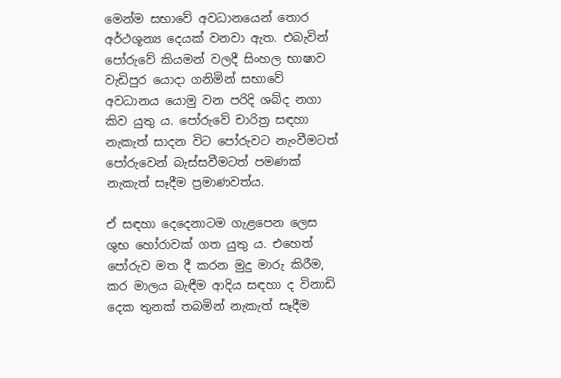මෙන්ම සභාවේ අවධානයෙන් තොර අර්ථශූන්‍ය දෙයක් වනවා ඇත. එබැවින් පෝරුවේ කියමන් වලදී සිංහල භාෂාව වැඩිපුර යොදා ගනිමින් සභාවේ අවධානය යොමු වන පරිදි ශබ්ද නගා කිව යුතු ය. පෝරුවේ චාරිත්‍ර සඳහා නැකැත් සාදන විට පෝරුවට නැංවීමටත් පෝරුවෙන් බැස්සවීමටත් පමණක් නැකැත් සෑදීම ප්‍රමාණවත්ය.

ඒ සඳහා දෙදෙනාටම ගැළපෙන ලෙස ශුභ හෝරාවක් ගත යුතු ය. එහෙත් පෝරුව මත දී කරන මුදු මාරු කිරීම, කර මාලය බැඳීම ආදිය සඳහා ද විනාඩි දෙක තුනක් තබමින් නැකැත් සෑදීම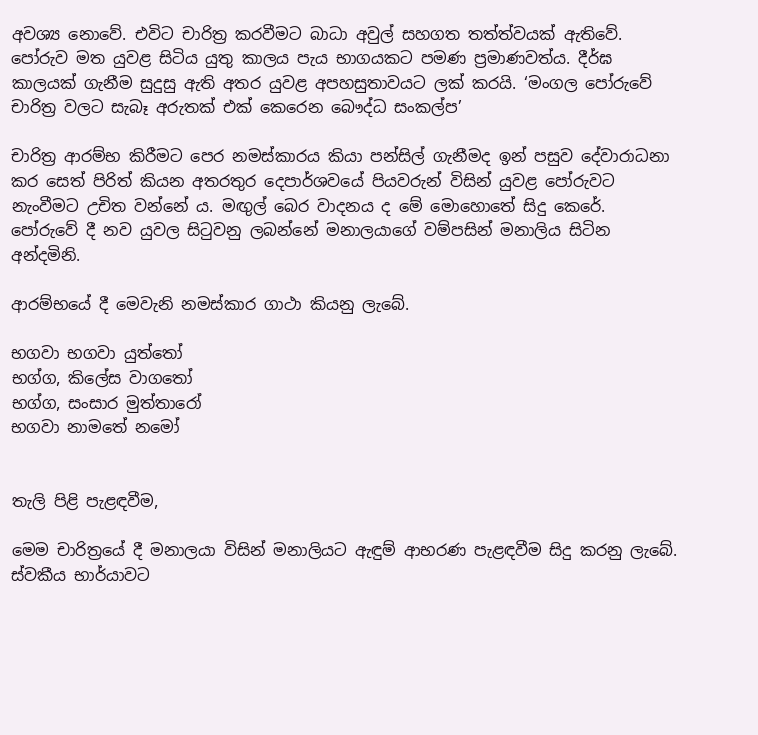අවශ්‍ය නොවේ. එවිට චාරිත්‍ර කරවීමට බාධා අවුල් සහගත තත්ත්වයක් ඇතිවේ. පෝරුව මත යුවළ සිටිය යුතු කාලය පැය භාගයකට පමණ ප්‍රමාණවත්ය. දීර්ඝ කාලයක් ගැනීම සුදුසු ඇති අතර යුවළ අපහසුතාවයට ලක් කරයි. ‘මංගල පෝරුවේ චාරිත්‍ර වලට සැබෑ අරුතක් එක් කෙරෙන බෞද්ධ සංකල්ප’

චාරිත්‍ර ආරම්භ කිරීමට පෙර නමස්කාරය කියා පන්සිල් ගැනීමද ඉන් පසුව දේවාරාධනා කර සෙත් පිරිත් කියන අතරතුර දෙපාර්ශවයේ පියවරුන් විසින් යුවළ පෝරුවට නැංවීමට උචිත වන්නේ ය. මඟුල් බෙර වාදනය ද මේ මොහොතේ සිදු කෙරේ. පෝරුවේ දී නව යුවල සිටුවනු ලබන්නේ මනාලයාගේ වම්පසින් මනාලිය සිටින අන්දමිනි.

ආරම්භයේ දී මෙවැනි නමස්කාර ගාථා කියනු ලැබේ.

භගවා භගවා යුත්තෝ
භග්ග, කිලේස වාගතෝ
භග්ග, සංසාර මුත්තාරෝ
භගවා නාමතේ නමෝ


තැලි පිළි පැළඳවීම,

මෙම චාරිත්‍රයේ දී මනාලයා විසින් මනාලියට ඇඳුම් ආභරණ පැළඳවීම සිදු කරනු ලැබේ. ස්වකීය භාර්යාවට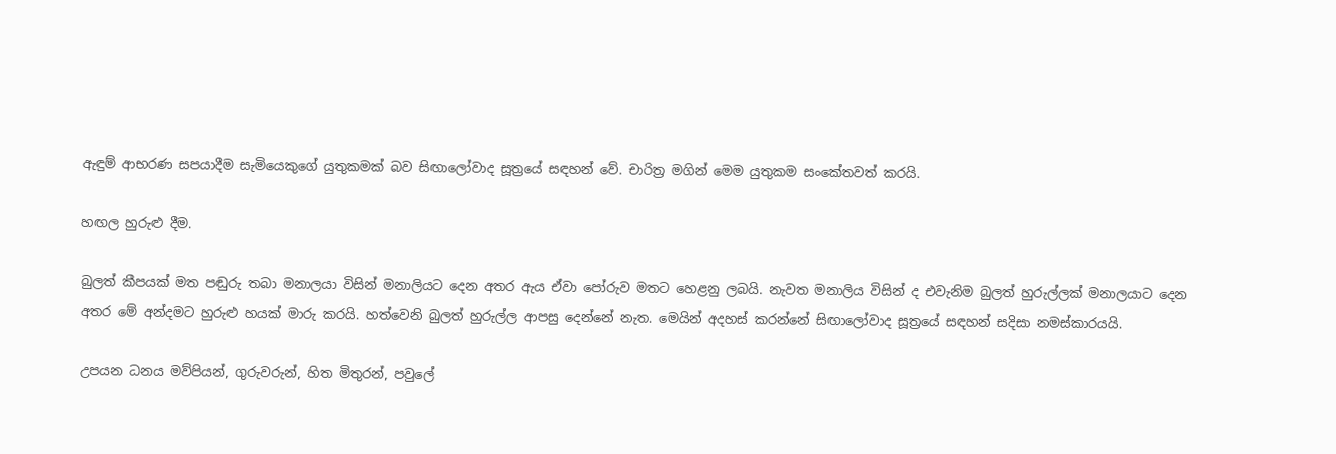ඇඳුම් ආභරණ සපයාදීම සැමියෙකුගේ යුතුකමක් බව සිඟාලෝවාද සූත්‍රයේ සඳහන් වේ. චාරිත්‍ර මගින් මෙම යුතුකම සංකේතවත් කරයි.

හඟල හුරුළු දීම.

බුලත් කීපයක් මත පඬුරු තබා මනාලයා විසින් මනාලියට දෙන අතර ඇය ඒවා පෝරුව මතට හෙළනු ලබයි. නැවත මනාලිය විසින් ද එවැනිම බුලත් හුරුල්ලක් මනාලයාට දෙන අතර මේ අන්දමට හුරුළු හයක් මාරු කරයි. හත්වෙනි බුලත් හුරුල්ල ආපසු දෙන්නේ නැත. මෙයින් අදහස් කරන්නේ සිඟාලෝවාද සූත්‍රයේ සඳහන් සදිසා නමස්කාරයයි.

උපයන ධනය මව්පියන්, ගුරුවරුන්, හිත මිතුරන්, පවුලේ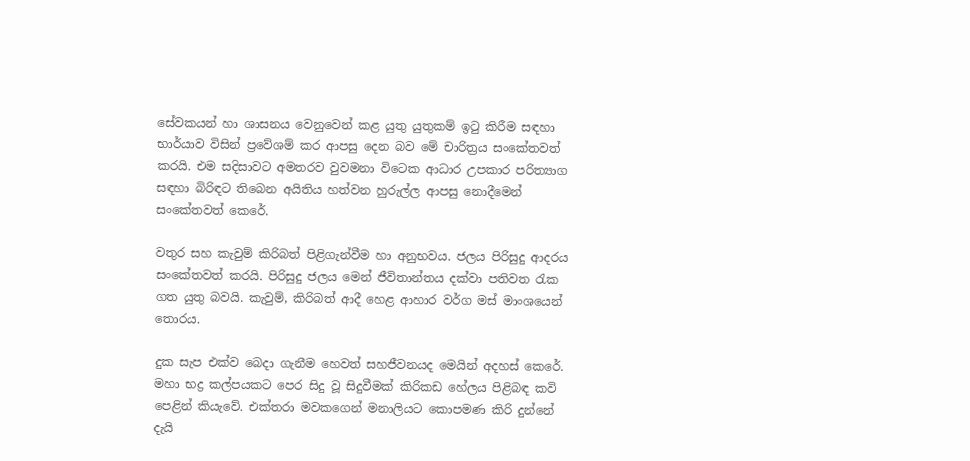සේවකයන් හා ශාසනය වෙනුවෙන් කළ යුතු යුතුකම් ඉටු කිරීම සඳහා භාර්යාව විසින් ප්‍රවේශම් කර ආපසු දෙන බව මේ චාරිත්‍රය සංකේතවත් කරයි. එම සදිසාවට අමතරව වුවමනා විටෙක ආධාර උපකාර පරිත්‍යාග සඳහා බිරිඳට තිබෙන අයිතිය හත්වන හුරුල්ල ආපසු නොදීමෙන් සංකේතවත් කෙරේ.

වතුර සහ කැවුම් කිරිබත් පිළිගැන්වීම හා අනුභවය. ජලය පිරිසුදු ආදරය සංකේතවත් කරයි. පිරිසුදු ජලය මෙන් ජීවිතාන්තය දක්වා පතිවත රැක ගත යුතු බවයි. කැවුම්, කිරිබත් ආදී හෙළ ආහාර වර්ග මස් මාංශයෙන් තොරය.

දුක සැප එක්ව බෙදා ගැනීම හෙවත් සහජීවනයද මෙයින් අදහස් කෙරේ. මහා භද්‍ර කල්පයකට පෙර සිදු වූ සිදුවීමක් කිරිකඩ හේලය පිළිබඳ කවි පෙළින් කියැවේ. එක්තරා මවකගෙන් මනාලියට කොපමණ කිරි දුන්නේ දැයි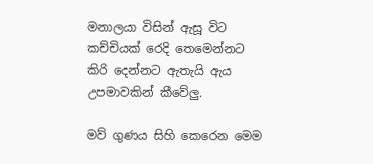මනාලයා විසින් ඇසූ විට කච්චියක් රෙදි තෙමෙන්නට කිරි දෙන්නට ඇතැයි ඇය උපමාවකින් කීවේලු.

මව් ගුණය සිහි කෙරෙන මෙම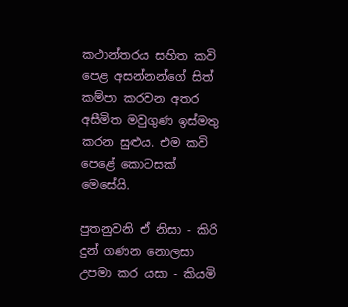කථාන්තරය සහිත කවි පෙළ අසන්නන්ගේ සිත් කම්පා කරවන අතර අසීමිත මවුගුණ ඉස්මතු කරන සුළුය. එම කවි පෙළේ කොටසක් මෙසේයි.

පුතනුවනි ඒ නිසා - කිරි දුන් ගණන නොලසා
උපමා කර යසා - කියමි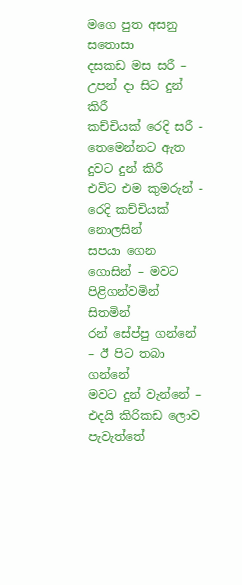මගෙ පුත අසනු සතොසා
දසකඩ මස සරී – උපන් දා සිට දුන් කිරී
කච්චියක් රෙදි සරී - තෙමෙන්නට ඇත දුවට දුන් කිරී
එවිට එම කුමරුන් - රෙදි කච්චියක් නොලසින්
සපයා ගෙන ගොසින් – මවට පිළිගන්වමින් සිතමින්
රන් සේප්පු ගන්නේ – ඊ පිට තබා ගන්නේ
මවට දුන් වැන්නේ – එදයි කිරිකඩ ලොව පැවැත්තේ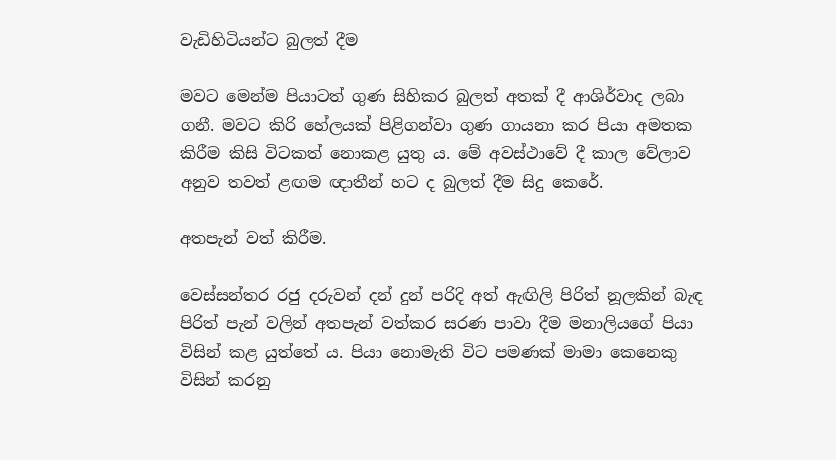වැඩිහිටියන්ට බුලත් දීම

මවට මෙන්ම පියාටත් ගුණ සිහිකර බුලත් අතක් දී ආශිර්වාද ලබා ගනී. මවට කිරි හේලයක් පිළිගන්වා ගුණ ගායනා කර පියා අමතක කිරීම කිසි විටකත් නොකළ යුතු ය. මේ අවස්ථාවේ දී කාල වේලාව අනුව තවත් ළඟම ඥාතීන් හට ද බුලත් දීම සිදු කෙරේ.

අතපැන් වත් කිරීම.

වෙස්සන්තර රජු දරුවන් දන් දුන් පරිදි අත් ඇඟිලි පිරිත් නූලකින් බැඳ පිරිත් පැන් වලින් අතපැන් වත්කර සරණ පාවා දීම මනාලියගේ පියා විසින් කළ යුත්තේ ය. පියා නොමැති විට පමණක් මාමා කෙනෙකු විසින් කරනු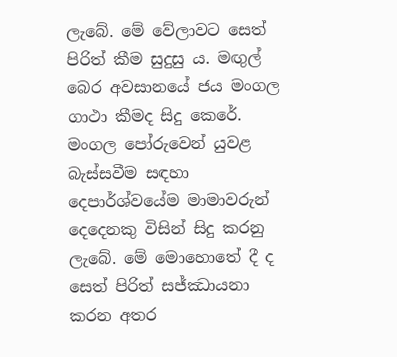ලැබේ. මේ වේලාවට සෙත් පිරිත් කීම සුදුසු ය. මඟුල් බෙර අවසානයේ ජය මංගල ගාථා කීමද සිදු කෙරේ. මංගල පෝරුවෙන් යුවළ බැස්සවීම සඳහා දෙපාර්ශ්වයේම මාමාවරුන් දෙදෙනකු විසින් සිදු කරනු ලැබේ. මේ මොහොතේ දී ද සෙත් පිරිත් සජ්ඣායනා කරන අතර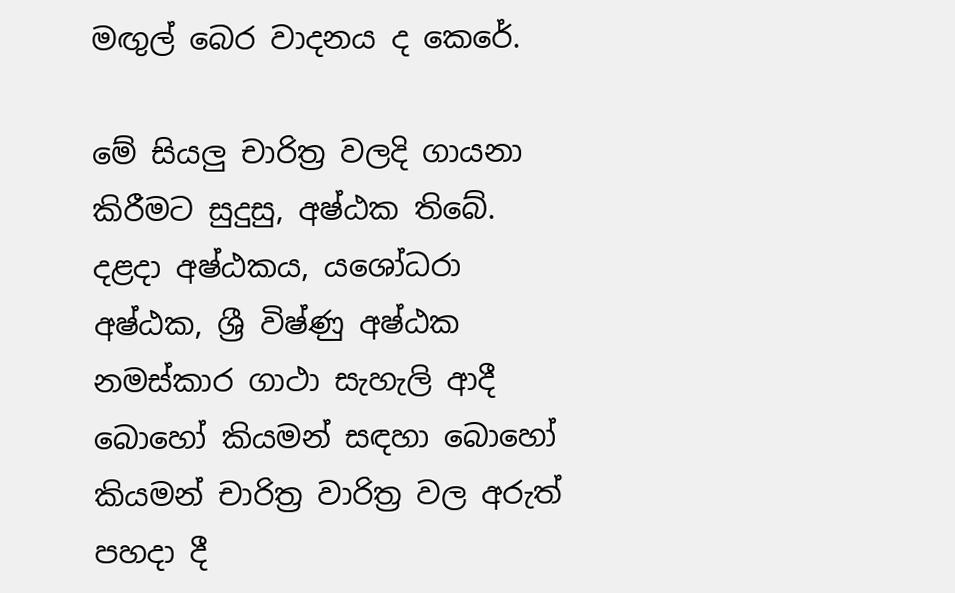මඟුල් බෙර වාදනය ද කෙරේ.

මේ සියලු චාරිත්‍ර වලදි ගායනා කිරීමට සුදුසු, අෂ්ඨක තිබේ. දළදා අෂ්ඨකය, යශෝධරා අෂ්ඨක, ශ්‍රී විෂ්ණු අෂ්ඨක නමස්කාර ගාථා සැහැලි ආදී බොහෝ කියමන් සඳහා බොහෝ කියමන් චාරිත්‍ර වාරිත්‍ර වල අරුත් පහදා දී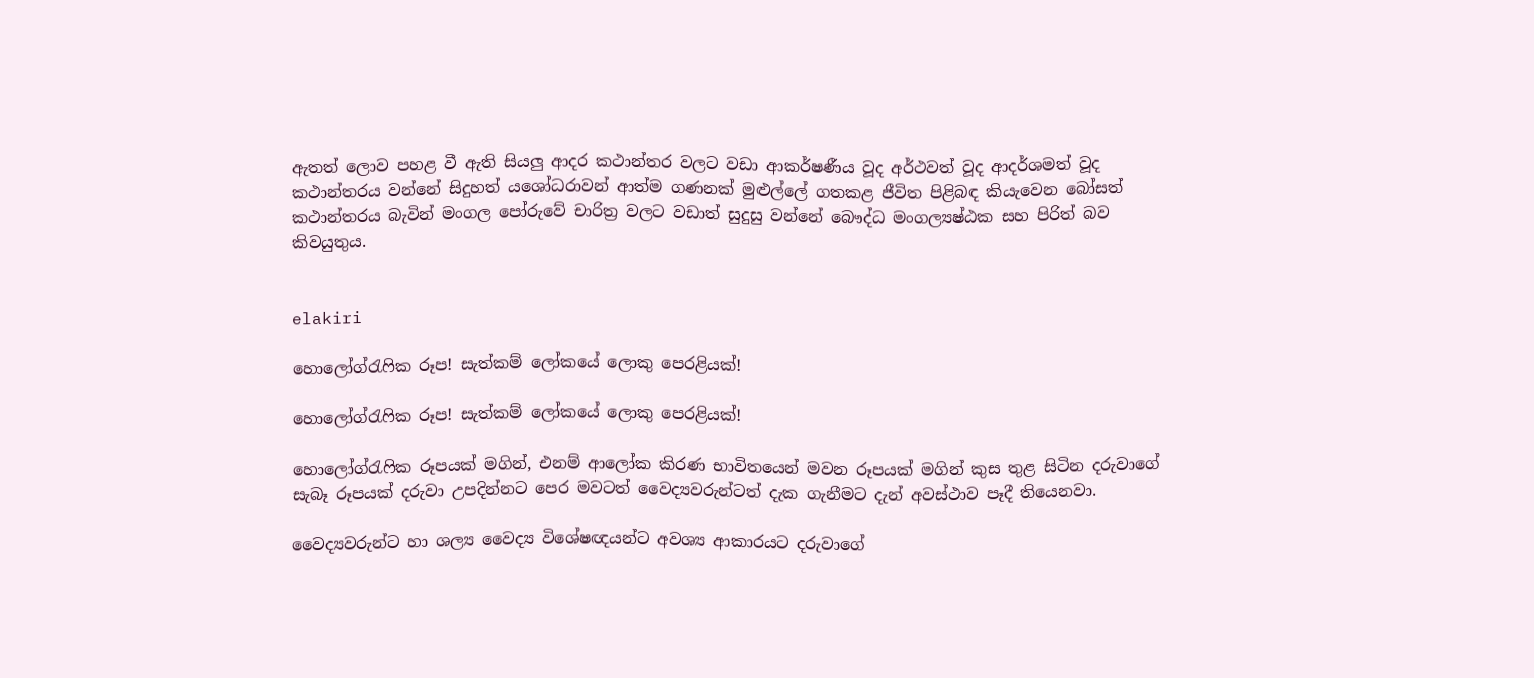ඇතත් ලොව පහළ වී ඇති සියලු ආදර කථාන්තර වලට වඩා ආකර්ෂණීය වූද අර්ථවත් වූද ආදර්ශමත් වූද කථාන්තරය වන්නේ සිදුහත් යශෝධරාවන් ආත්ම ගණනක් මුළුල්ලේ ගතකළ ජීවිත පිළිබඳ කියැවෙන බෝසත් කථාන්තරය බැවින් මංගල පෝරුවේ චාරිත්‍ර වලට වඩාත් සුදුසු වන්නේ බෞද්ධ මංගල්‍යෂ්ඨක සහ පිරිත් බව කිවයුතුය.


elakiri

හොලෝග්රැෆික රූප! සැත්කම් ලෝකයේ ලොකු පෙරළියක්!

හොලෝග්රැෆික රූප! සැත්කම් ලෝකයේ ලොකු පෙරළියක්!

හොලෝග්රැෆික රූපයක් මගින්, එනම් ආලෝක කිරණ භාවිතයෙන් මවන රූපයක් මගින් කුස තුළ සිටින දරුවාගේ සැබෑ රූපයක් දරුවා උපදින්නට පෙර මවටත් වෛද්‍යවරුන්ටත් දැක ගැනීමට දැන් අවස්ථාව පෑදී තියෙනවා.

වෛද්‍යවරුන්ට හා ශල්‍ය වෛද්‍ය විශේෂඥයන්ට අවශ්‍ය ආකාරයට දරුවාගේ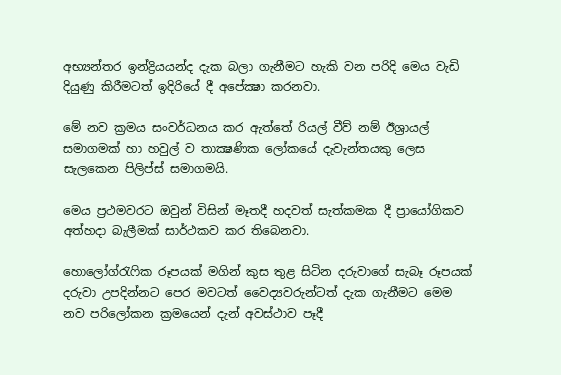අභ්‍යන්තර ඉන්ද්‍රියයන්ද දැක බලා ගැනීමට හැකි වන පරිදි මෙය වැඩි දියුණු කිරීමටත් ඉදිරියේ දී අපේක්‍ෂා කරනවා.

මේ නව ක්‍රමය සංවර්ධනය කර ඇත්තේ රියල් වීව් නම් ඊශ්‍රායල් සමාගමක් හා හවුල් ව තාක්‍ෂණික ලෝකයේ දැවැන්තයකු ලෙස සැලකෙන පිලිප්ස් සමාගමයි.

මෙය ප්‍රථමවරට ඔවුන් විසින් මෑතදී හදවත් සැත්කමක දී ප්‍රායෝගිකව අත්හදා බැලීමක් සාර්ථකව කර තිබෙනවා.

හොලෝග්රැෆික රූපයක් මගින් කුස තුළ සිටින දරුවාගේ සැබෑ රූපයක් දරුවා උපදින්නට පෙර මවටත් වෛද්‍යවරුන්ටත් දැක ගැනීමට මෙම නව පරිලෝකන ක්‍රමයෙන් දැන් අවස්ථාව පෑදී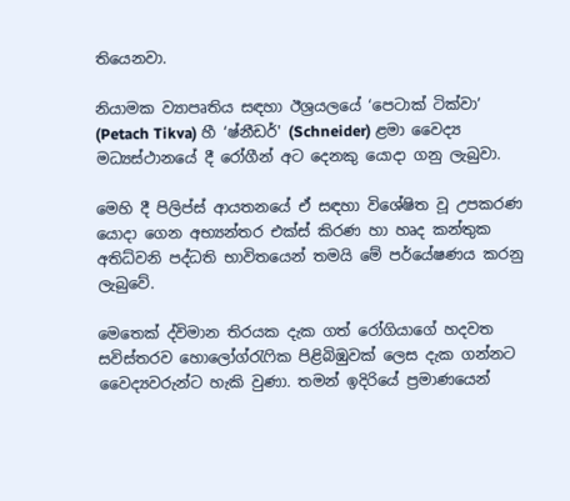තියෙනවා.

නියාමක ව්‍යාපෘතිය සඳහා ඊශ්‍රයලයේ ‘පෙටාක් ටික්වා’ (Petach Tikva) හී ‘ෂ්නීඩර්' (Schneider) ළමා වෛද්‍ය මධ්‍යස්ථානයේ දී රෝගීන් අට දෙනකු යොදා ගනු ලැබුවා.

මෙහි දී පිලිප්ස් ආයතනයේ ඒ සඳහා විශේෂිත වූ උපකරණ යොදා ගෙන අභ්‍යන්තර එක්ස් කිරණ හා හෘද කන්තුක අතිධ්වනි පද්ධති භාවිතයෙන් තමයි මේ පර්යේෂණය කරනු ලැබුවේ.

මෙතෙක් ද්විමාන තිරයක දැක ගත් රෝගියාගේ හදවත සවිස්තරව හොලෝග්රැෆික පිළිබිඹුවක් ලෙස දැක ගන්නට වෛද්‍යවරුන්ට හැකි වුණා. තමන් ඉදිරියේ ප්‍රමාණයෙන්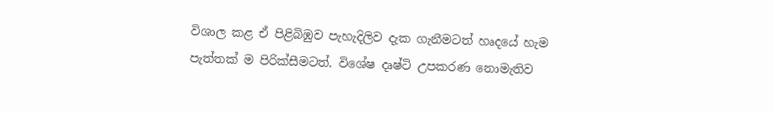විශාල කළ ඒ පිළිබිඹුව පැහැදිලිව දැක ගැනීමටත් හෘදයේ හැම පැත්තක් ම පිරික්සීමටත්. විශේෂ දෘෂ්ටි උපකරණ නොමැතිව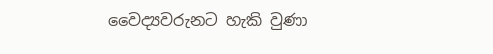වෛද්‍යවරුනට හැකි වුණා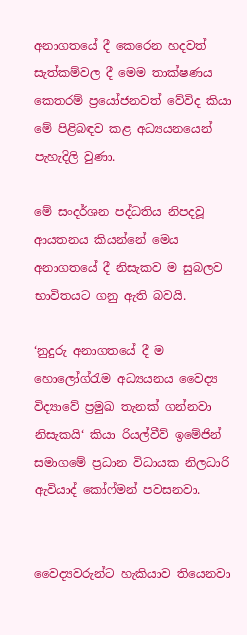අනාගතයේ දී කෙරෙන හදවත් සැත්කම්වල දී මෙම තාක්ෂණය කෙතරම් ප්‍රයෝජනවත් වේවිද කියා මේ පිළිබඳව කළ අධ්‍යයනයෙන් පැහැදිලි වුණා.

මේ සංදර්ශන පද්ධතිය නිපදවූ ආයතනය කියන්නේ මෙය අනාගතයේ දී නිසැකව ම සුබලව භාවිතයට ගනු ඇති බවයි.

‘නුදුරු අනාගතයේ දී ම හොලෝග්රැම අධ්‍යයනය වෛද්‍ය විද්‍යාවේ ප්‍රමුඛ තැනක් ගන්නවා නිසැකයි‘ කියා රියල්වීව් ඉමේජින් සමාගමේ ප්‍රධාන විධායක නිලධාරි ඇවියාද් කෝෆ්මන් පවසනවා.


වෛද්‍යවරුන්ට හැකියාව තියෙනවා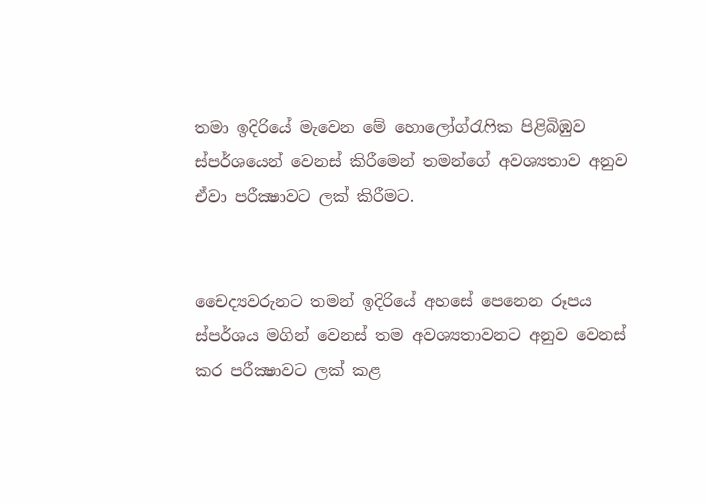තමා ඉදිරියේ මැවෙන මේ හොලෝග්රැෆික පිළිබිඹුව ස්පර්ශයෙන් වෙනස් කිරීමෙන් තමන්ගේ අවශ්‍යතාව අනුව ඒවා පරීක්‍ෂාවට ලක් කිරීමට.


චෛද්‍යවරුනට තමන් ඉදිරියේ අහසේ පෙනෙන රූපය ස්පර්ශය මගින් වෙනස් තම අවශ්‍යතාවනට අනුව වෙනස් කර පරීක්‍ෂාවට ලක් කළ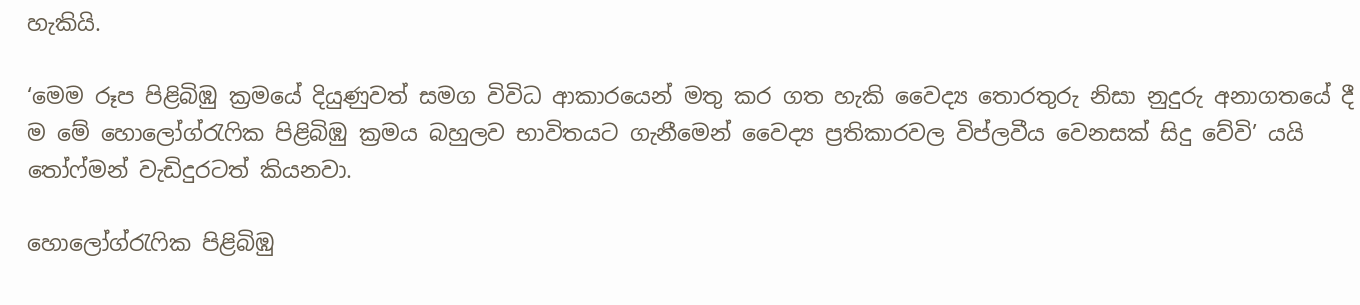හැකියි.

‘මෙම රූප පිළිබිඹු ක්‍රමයේ දියුණුවත් සමග විවිධ ආකාරයෙන් මතු කර ගත හැකි වෛද්‍ය තොරතුරු නිසා නුදුරු අනාගතයේ දී ම මේ හොලෝග්රැෆික පිළිබිඹු ක්‍රමය බහුලව භාවිතයට ගැනීමෙන් වෛද්‍ය ප්‍රතිකාරවල විප්ලවීය වෙනසක් සිදු වේවි’ යයි තෝෆ්මන් වැඩිදුරටත් කියනවා.

හොලෝග්රැෆික පිළිබිඹු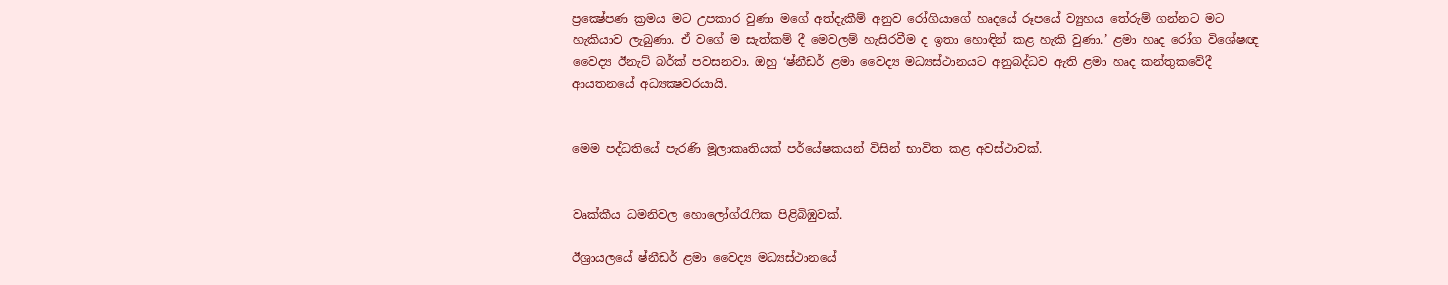ප්‍රක්‍ෂේපණ ක්‍රමය මට උපකාර වුණා මගේ අත්දැකීම් අනුව රෝගියාගේ හෘදයේ රූපයේ ව්‍යුහය තේරුම් ගන්නට මට හැකියාව ලැබුණා. ඒ වගේ ම සැත්කම් දී මෙවලම් හැසිරවීම ද ඉතා හොඳින් කළ හැකි වුණා.’ ළමා හෘද රෝග විශේෂඥ වෛද්‍ය ඊනැට් බර්ක් පවසනවා. ඔහු ‘ෂ්නීඩර් ළමා වෛද්‍ය මධ්‍යස්ථානයට අනුබද්ධව ඇති ළමා හෘද කන්තුකවේදී ආයතනයේ අධ්‍යක්‍ෂවරයායි.


මෙම පද්ධතියේ පැරණි මූලාකෘතියක් පර්යේෂකයන් විසින් භාවිත කළ අවස්ථාවක්.


වෘක්කීය ධමනිවල හොලෝග්රැෆික පිළිබිඹුවක්.

ඊශ්‍රායලයේ ෂ්නීඩර් ළමා වෛද්‍ය මධ්‍යස්ථානයේ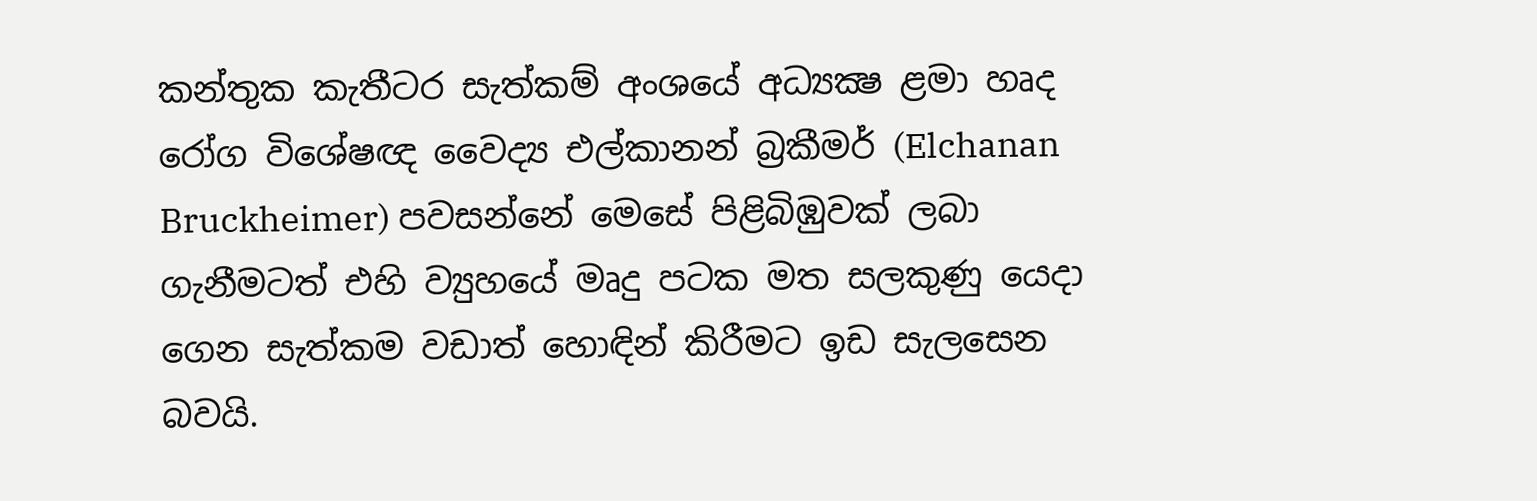කන්තුක කැතීටර සැත්කම් අංශයේ අධ්‍යක්‍ෂ ළමා හෘද රෝග විශේෂඥ වෛද්‍ය එල්කානන් බ්‍රකීමර් (Elchanan Bruckheimer) පවසන්නේ මෙසේ පිළිබිඹුවක් ලබා ගැනීමටත් එහි ව්‍යුහයේ මෘදු පටක මත සලකුණු යෙදා ගෙන සැත්කම වඩාත් හොඳින් කිරීමට ඉඩ සැලසෙන බවයි.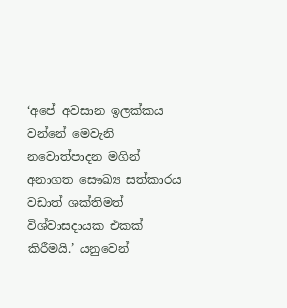‘අපේ අවසාන ඉලක්කය වන්නේ මෙවැනි නවොත්පාදන මගින් අනාගත සෞඛ්‍ය සත්කාරය වඩාත් ශක්තිමත් විශ්වාසදායක එකක් කිරීමයි.’ යනුවෙන්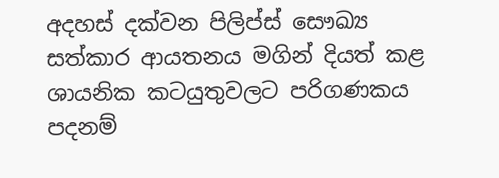අදහස් දක්වන පිලිප්ස් සෞඛ්‍ය සත්කාර ආයතනය මගින් දියත් කළ ශායනික කටයුතුවලට පරිගණකය පදනම්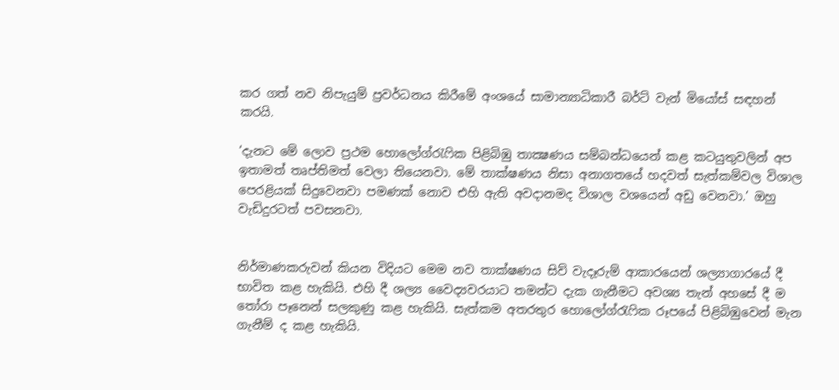කර ගත් නව නිපැයුම් ප්‍රවර්ධනය කිරීමේ අංශයේ සාමාන්‍යාධිකාරී බර්ට් වැන් මියෝස් සඳහන් කරයි.

‘දැනට මේ ලොව ප්‍රථම හොලෝග්රැෆික පිළිබිඹු තාක්‍ෂණය සම්බන්ධයෙන් කළ කටයුතුවලින් අප ඉතාමත් තෘප්තිමත් වෙලා තියෙනවා. මේ තාක්ෂණය නිසා අනාගතයේ හදවත් සැත්කම්වල විශාල පෙරළියක් සිදුවෙනවා පමණක් නොව එහි ඇති අවදානමද විශාල වශයෙන් අඩු වෙනවා.’ ඔහු වැඩිදුරටත් පවසනවා.


නිර්මාණකරුවන් කියන විදියට මෙම නව තාක්ෂණය සිව් වැදෑරුම් ආකාරයෙන් ශල්‍යාගාරයේ දී භාවිත කළ හැකියි. එහි දී ශල්‍ය වෛද්‍යවරයාට තමන්ට දැක ගැනීමට අවශ්‍ය තැන් අහසේ දී ම තෝරා පෑනෙන් සලකුණු කළ හැකියි. සැත්කම අතරතුර හොලෝග්රැෆික රූපයේ පිළිබිඹුවෙන් මැන ගැනීම් ද කළ හැකියි.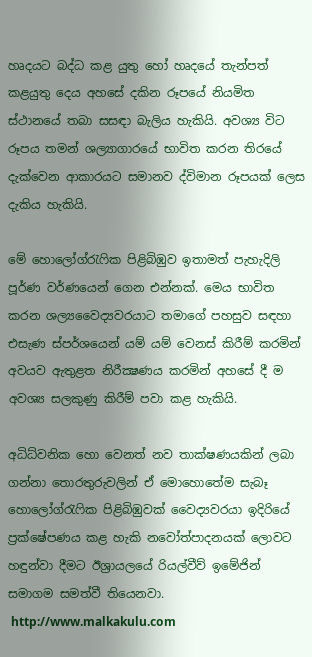හෘදයට බද්ධ කළ යුතු හෝ හෘදයේ තැන්පත් කළයුතු දෙය අහසේ දකින රූපයේ නියමිත ස්ථානයේ තබා සසඳා බැලිය හැකියි. අවශ්‍ය විට රූපය තමන් ශල්‍යාගාරයේ භාවිත කරන තිරයේ දැක්වෙන ආකාරයට සමානව ද්විමාන රූපයක් ලෙස දැකිය හැකියි.

මේ හොලෝග්රැෆික පිළිබිඹුව ඉතාමත් පැහැදිලි පූර්ණ වර්ණයෙන් ගෙන එන්නක්. මෙය භාවිත කරන ශල්‍යවෛද්‍යවරයාට තමාගේ පහසුව සඳහා එසැණ ස්පර්ශයෙන් යම් යම් වෙනස් කිරීම් කරමින් අවයව ඇතුළත නිරීක්‍ෂණය කරමින් අහසේ දී ම අවශ්‍ය සලකුණු කිරීම් පවා කළ හැකියි.

අධිධ්වනික හො වෙනත් නව තාක්ෂණයකින් ලබා ගන්නා තොරතුරුවලින් ඒ මොහොතේම සැබෑ හොලෝග්රැෆික පිළිබිඹුවක් වෛද්‍යවරයා ඉදිරියේ ප්‍රක්ෂේපණය කළ හැකි නවෝත්පාදනයක් ලොවට හඳුන්වා දීමට ඊශ්‍රායලයේ රියල්වීව් ඉමේජින් සමාගම සමත්වී තියෙනවා.
 http://www.malkakulu.com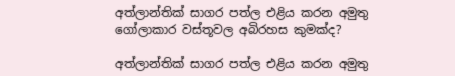අත්ලාන්තික් සාගර පත්ල එළිය කරන අමුතු ගෝලාකාර වස්තූවල අබිරහස කුමක්ද?

අත්ලාන්තික් සාගර පත්ල එළිය කරන අමුතු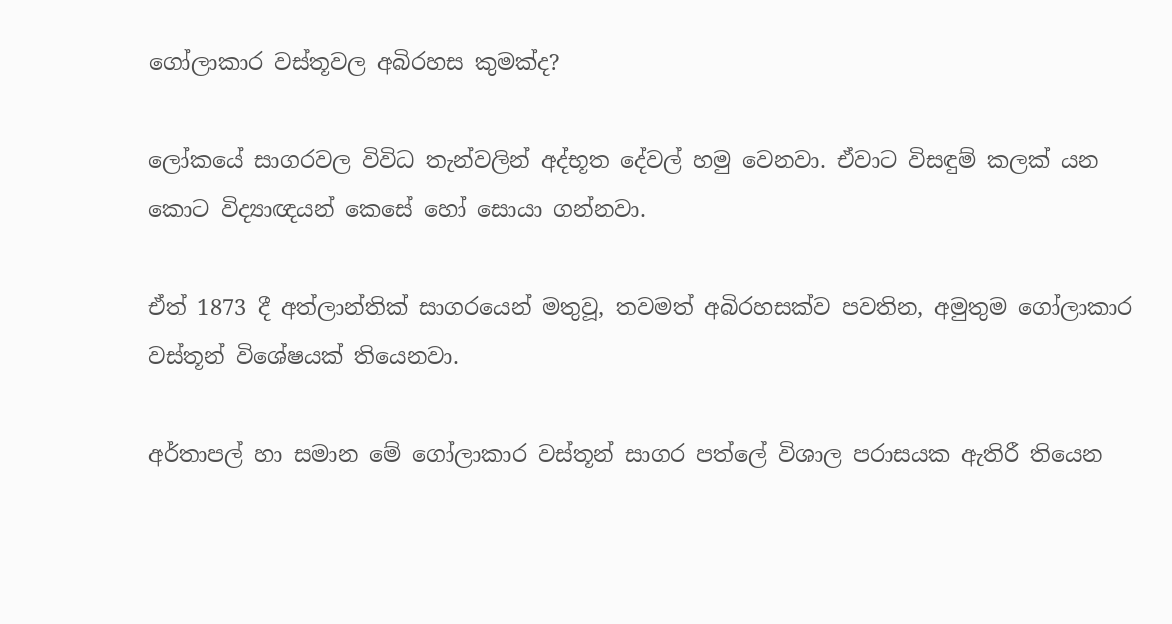ගෝලාකාර වස්තූවල අබිරහස කුමක්ද?

ලෝකයේ සාගරවල විවිධ තැන්වලින් අද්භූත දේවල් හමු වෙනවා. ඒවාට විසඳුම් කලක් යන කොට විද්‍යාඥයන් කෙසේ හෝ සොයා ගන්නවා.

ඒත් 1873 දී අත්ලාන්තික් සාගරයෙන් මතුවූ, තවමත් අබිරහසක්ව පවතින, අමුතුම ගෝලාකාර වස්තූන් විශේෂයක් තියෙනවා.

අර්තාපල් හා සමාන මේ ගෝලාකාර වස්තූන් සාගර පත්ලේ විශාල පරාසයක ඇතිරී තියෙන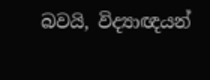බවයි, විද්‍යාඥයන්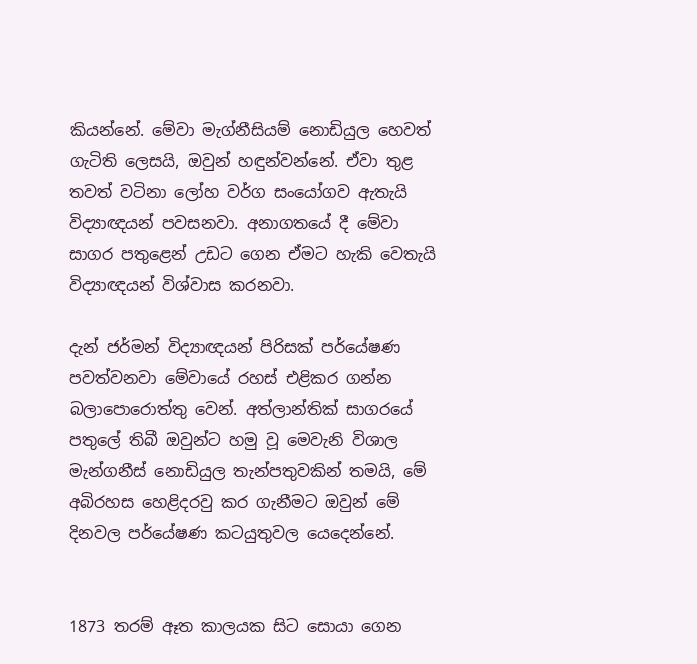කියන්නේ. මේවා මැග්නීසියම් නොඩියුල හෙවත් ගැටිති ලෙසයි, ඔවුන් හඳුන්වන්නේ. ඒවා තුළ තවත් වටිනා ලෝහ වර්ග සංයෝගව ඇතැයි විද්‍යාඥයන් පවසනවා. අනාගතයේ දී මේවා සාගර පතුළෙන් උඩට ගෙන ඒමට හැකි වෙතැයි විද්‍යාඥයන් විශ්වාස කරනවා.

දැන් ජර්මන් විද්‍යාඥයන් පිරිසක් පර්යේෂණ පවත්වනවා මේවායේ රහස් එළිකර ගන්න බලාපොරොත්තු වෙන්. අත්ලාන්තික් සාගරයේ පතුලේ තිබී ඔවුන්ට හමු වූ මෙවැනි විශාල මැන්ගනීස් නොඩියුල තැන්පතුවකින් තමයි, මේ අබිරහස හෙළිදරවු කර ගැනීමට ඔවුන් මේ දිනවල පර්යේෂණ කටයුතුවල යෙදෙන්නේ.


1873 තරම් ඈත කාලයක සිට සොයා ගෙන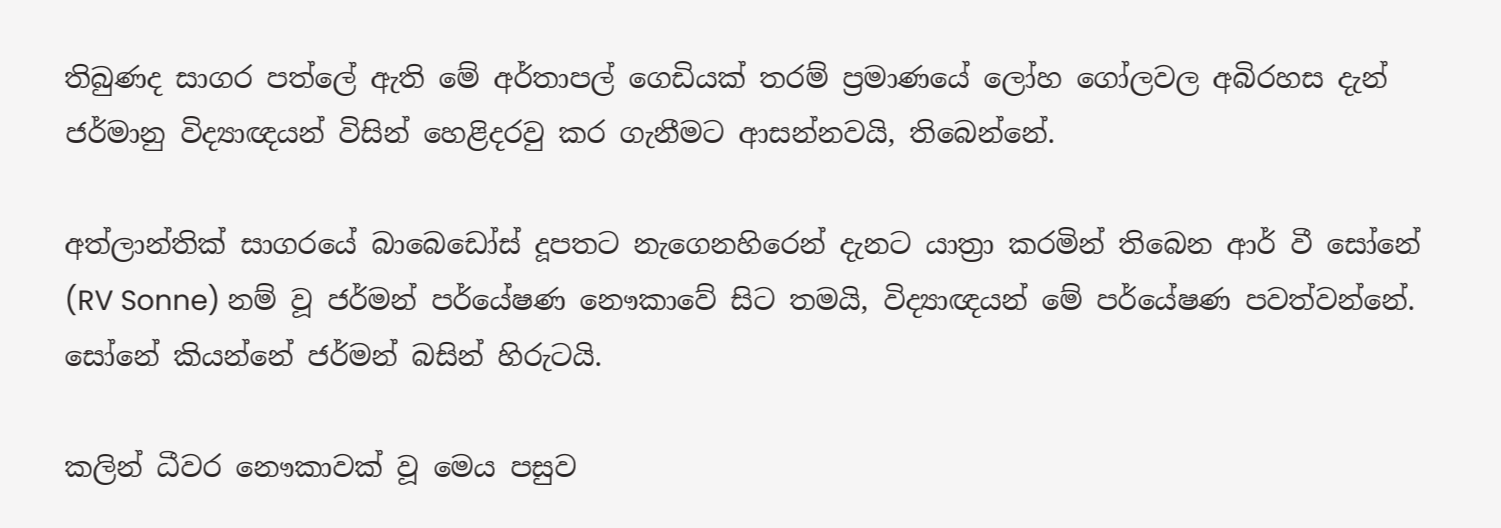තිබුණද සාගර පත්ලේ ඇති මේ අර්තාපල් ගෙඩියක් තරම් ප්‍රමාණයේ ලෝහ ගෝලවල අබිරහස දැන් ජර්මානු විද්‍යාඥයන් විසින් හෙළිදරවු කර ගැනීමට ආසන්නවයි, තිබෙන්නේ.

අත්ලාන්තික් සාගරයේ බාබෙඩෝස් දූපතට නැගෙනහිරෙන් දැනට යාත්‍රා කරමින් තිබෙන ආර් වී සෝනේ (RV Sonne) නම් වූ ජර්මන් පර්යේෂණ නෞකාවේ සිට තමයි, විද්‍යාඥයන් මේ පර්යේෂණ පවත්වන්නේ. සෝනේ කියන්නේ ජර්මන් බසින් හිරුටයි.

කලින් ධීවර නෞකාවක් වූ මෙය පසුව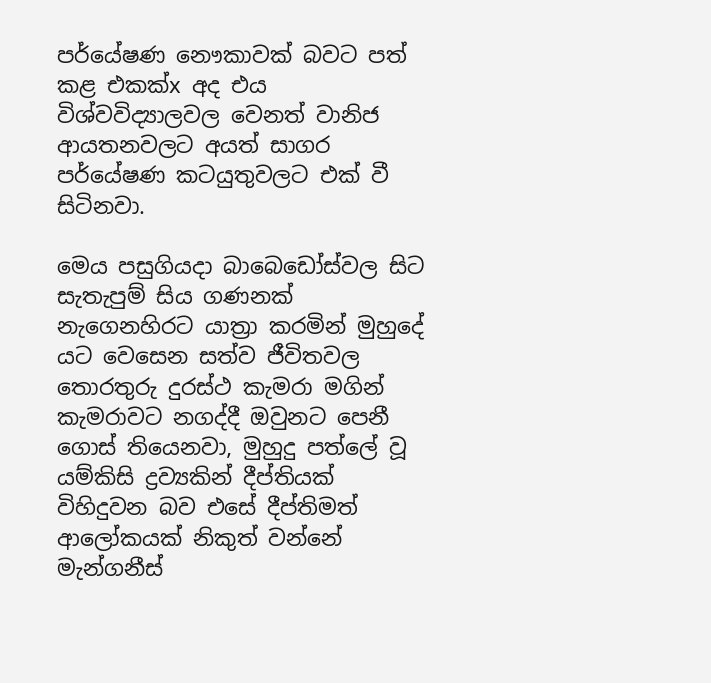පර්යේෂණ නෞකාවක් බවට පත් කළ එකක්x අද එය විශ්වවිද්‍යාලවල වෙනත් වානිජ ආයතනවලට අයත් සාගර පර්යේෂණ කටයුතුවලට එක් වී සිටිනවා.

මෙය පසුගියදා බාබෙඩෝස්වල සිට සැතැපුම් සිය ගණනක් නැගෙනහිරට යාත්‍රා කරමින් මුහුදේ යට වෙසෙන සත්ව ජීවිතවල තොරතුරු දුරස්ථ කැමරා මගින් කැමරාවට නගද්දී ඔවුනට පෙනී ගොස් තියෙනවා, මුහුදු පත්ලේ වූ යම්කිසි ද්‍රව්‍යකින් දීප්තියක් විහිදුවන බව එසේ දීප්තිමත් ආලෝකයක් නිකුත් වන්නේ මැන්ගනීස්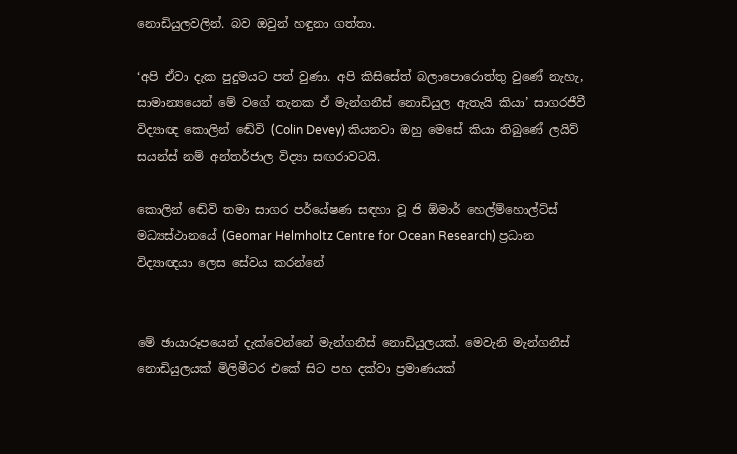නොඩියුලවලින්. බව ඔවුන් හඳුනා ගත්තා.

‘අපි ඒවා දැක පුදුමයට පත් වුණා. අපි කිසිසේත් බලාපොරොත්තු වුණේ නැහැ, සාමාන්‍යයෙන් මේ වගේ තැනක ඒ මැන්ගනීස් නොඩියුල ඇතැයි කියා’ සාගරජීවී විද්‍යාඥ කොලින් ඬේවි (Colin Devey) කියනවා ඔහු මෙසේ කියා තිබුණේ ලයිව් සයන්ස් නම් අන්තර්ජාල විද්‍යා සඟරාවටයි.

කොලින් ඬේවි තමා සාගර පර්යේෂණ සඳහා වූ ජි ඕමාර් හෙල්ම්හොල්ට්ස් මධ්‍යස්ථානයේ (Geomar Helmholtz Centre for Ocean Research) ප්‍රධාන විද්‍යාඥයා ලෙස සේවය කරන්නේ


මේ ඡායාරූපයෙන් දැක්වෙන්නේ මැන්ගනීස් නොඩියුලයක්. මෙවැනි මැන්ගනීස් නොඩියුලයක් මිලිමීටර එකේ සිට පහ දක්වා ප්‍රමාණයක්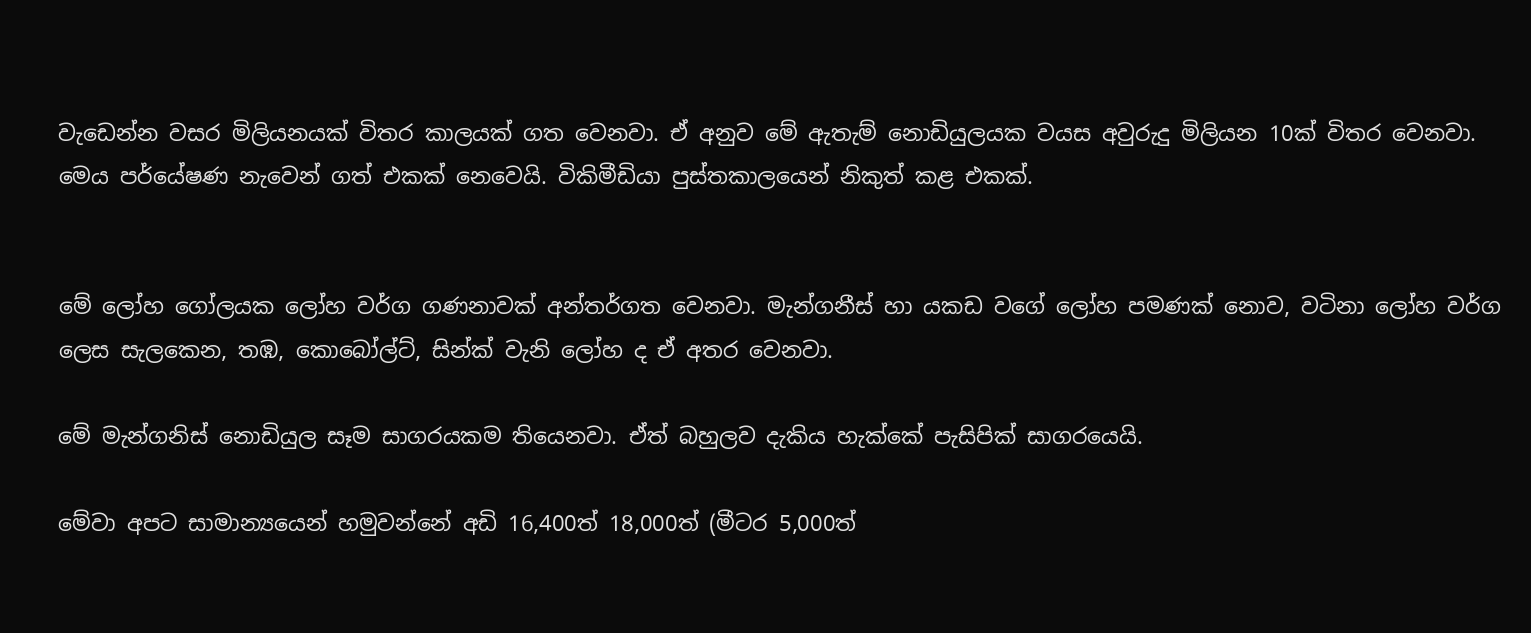වැඩෙන්න වසර මිලියනයක් විතර කාලයක් ගත වෙනවා. ඒ අනුව මේ ඇතැම් නොඩියුලයක වයස අවුරුදු මිලියන 10ක් විතර වෙනවා. මෙය පර්යේෂණ නැවෙන් ගත් එකක් නෙවෙයි. විකිමීඩියා පුස්තකාලයෙන් නිකුත් කළ එකක්.


මේ ලෝහ ගෝලයක ලෝහ වර්ග ගණනාවක් අන්තර්ගත වෙනවා. මැන්ගනීස් හා යකඩ වගේ ලෝහ පමණක් නොව, වටිනා ලෝහ වර්ග ලෙස සැලකෙන, තඹ, කොබෝල්ට්, සින්ක් වැනි ලෝහ ද ඒ අතර වෙනවා.

මේ මැන්ගනිස් නොඩියුල සෑම සාගරයකම තියෙනවා. ඒත් බහුලව දැකිය හැක්කේ පැසිපික් සාගරයෙයි.

මේවා අපට සාමාන්‍යයෙන් හමුවන්නේ අඩි 16,400ත් 18,000ත් (මීටර 5,000ත්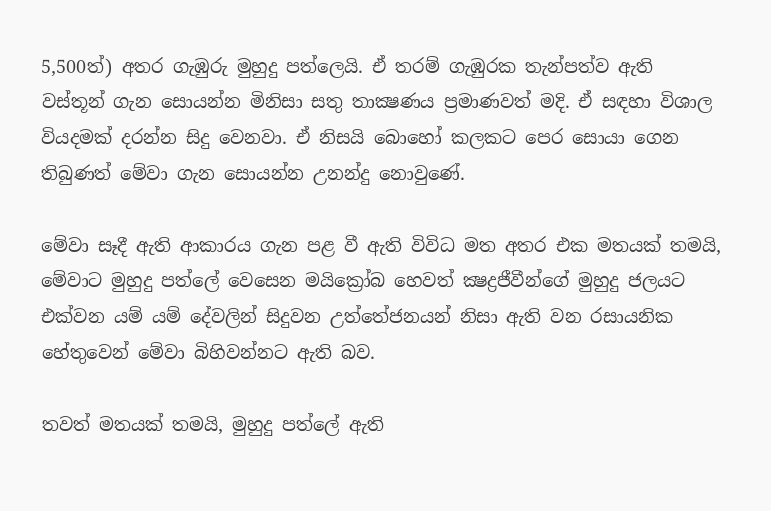5,500ත්) අතර ගැඹුරු මුහුදු පත්ලෙයි. ඒ තරම් ගැඹුරක තැන්පත්ව ඇති වස්තූන් ගැන සොයන්න මිනිසා සතු තාක්‍ෂණය ප්‍රමාණවත් මදි. ඒ සඳහා විශාල වියදමක් දරන්න සිදු වෙනවා. ඒ නිසයි බොහෝ කලකට පෙර සොයා ගෙන තිබුණත් මේවා ගැන සොයන්න උනන්දු නොවුණේ.

මේවා සෑදී ඇති ආකාරය ගැන පළ වී ඇති විවිධ මත අතර එක මතයක් තමයි, මේවාට මුහුදු පත්ලේ වෙසෙන මයික්‍රෝබ හෙවත් ක්‍ෂද්‍රජීවීන්ගේ මුහුදු ජලයට එක්වන යම් යම් දේවලින් සිදුවන උත්තේජනයන් නිසා ඇති වන රසායනික හේතුවෙන් මේවා බිහිවන්නට ඇති බව.

තවත් මතයක් තමයි, මුහුදු පත්ලේ ඇති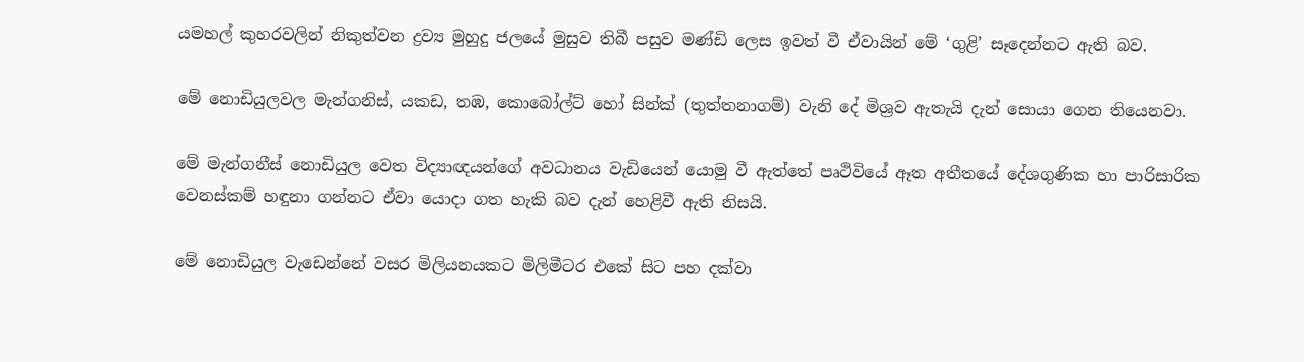යමහල් කුහරවලින් නිකුත්වන ද්‍රව්‍ය මුහුදු ජලයේ මුසුව තිබී පසුව මණ්ඩි ලෙස ඉවත් වී ඒවායින් මේ ‘ගුළි’ සෑදෙන්නට ඇති බව.

මේ නොඩියුලවල මැන්ගනිස්, යකඩ, තඹ, කොබෝල්ට් හෝ සින්ක් (තුත්තනාගම්) වැනි දේ මිශ්‍රව ඇතැයි දැන් සොයා ගෙන තියෙනවා.

මේ මැන්ගනීස් නොඩියුල වෙත විද්‍යාඥයන්ගේ අවධානය වැඩියෙන් යොමු වී ඇත්තේ පෘථිවියේ ඈත අතීතයේ දේශගුණික හා පාරිසාරික වෙනස්කම් හඳුනා ගන්නට ඒවා යොදා ගත හැකි බව දැන් හෙළිවී ඇති නිසයි.

මේ නොඩියුල වැඩෙන්නේ වසර මිලියනයකට මිලිමීටර එකේ සිට පහ දක්වා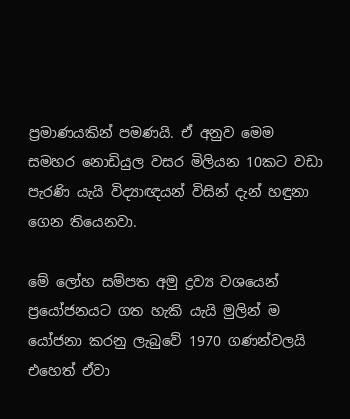ප්‍රමාණයකින් පමණයි. ඒ අනුව මෙම සමහර නොඩියුල වසර මිලියන 10කට වඩා පැරණි යැයි විද්‍යාඥයන් විසින් දැන් හඳුනා ගෙන තියෙනවා.

මේ ලෝහ සම්පත අමු ද්‍රව්‍ය වශයෙන් ප්‍රයෝජනයට ගත හැකි යැයි මුලින් ම යෝජනා කරනු ලැබුවේ 1970 ගණන්වලයි එහෙත් ඒවා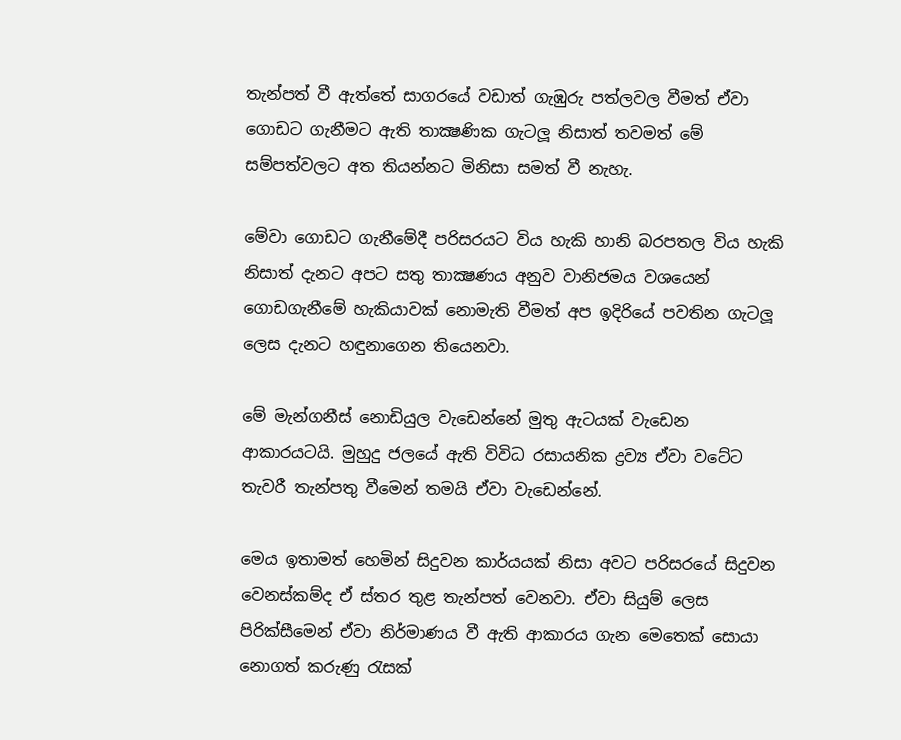තැන්පත් වී ඇත්තේ සාගරයේ වඩාත් ගැඹුරු පත්ලවල වීමත් ඒවා ගොඩට ගැනීමට ඇති තාක්‍ෂණික ගැටලූ නිසාත් තවමත් මේ සම්පත්වලට අත තියන්නට මිනිසා සමත් වී නැහැ.

මේවා ගොඩට ගැනීමේදී පරිසරයට විය හැකි හානි බරපතල විය හැකි නිසාත් දැනට අපට සතු තාක්‍ෂණය අනුව වානිජමය වශයෙන් ගොඩගැනීමේ හැකියාවක් නොමැති වීමත් අප ඉදිරියේ පවතින ගැටලූ ලෙස දැනට හඳුනාගෙන තියෙනවා.

මේ මැන්ගනීස් නොඩියුල වැඩෙන්නේ මුතු ඇටයක් වැඩෙන ආකාරයටයි. මුහුදු ජලයේ ඇති විවිධ රසායනික ද්‍රව්‍ය ඒවා වටේට තැවරී තැන්පතු වීමෙන් තමයි ඒවා වැඩෙන්නේ.

මෙය ඉතාමත් හෙමින් සිදුවන කාර්යයක් නිසා අවට පරිසරයේ සිදුවන වෙනස්කම්ද ඒ ස්තර තුළ තැන්පත් වෙනවා. ඒවා සියුම් ලෙස පිරික්සීමෙන් ඒවා නිර්මාණය වී ඇති ආකාරය ගැන මෙතෙක් සොයා නොගත් කරුණු රැසක්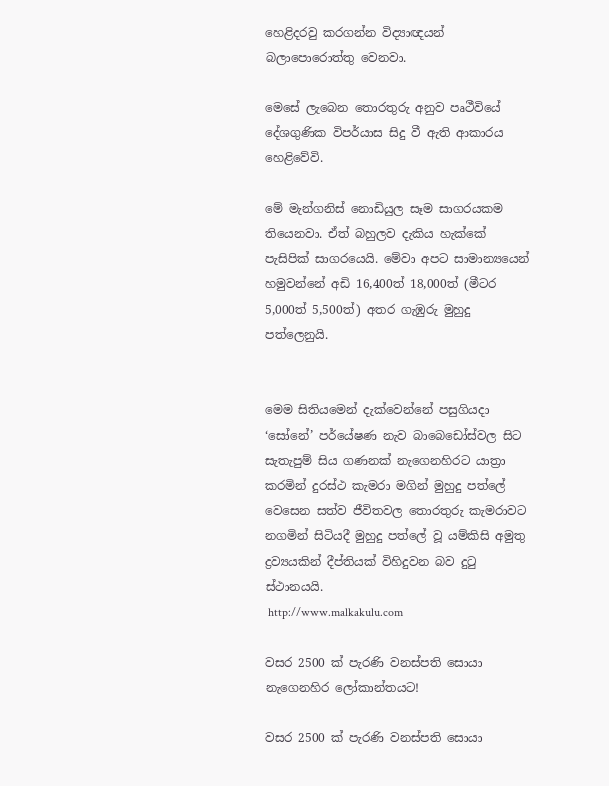හෙළිදරවු කරගන්න විද්‍යාඥයන් බලාපොරොත්තු වෙනවා.

මෙසේ ලැබෙන තොරතුරු අනුව පෘථීවියේ දේශගුණික විපර්යාස සිදු වී ඇති ආකාරය හෙළිවේවි.

මේ මැන්ගනිස් නොඩියුල සෑම සාගරයකම තියෙනවා. ඒත් බහුලව දැකිය හැක්කේ පැසිපික් සාගරයෙයි. මේවා අපට සාමාන්‍යයෙන් හමුවන්නේ අඩි 16,400ත් 18,000ත් (මීටර 5,000ත් 5,500ත්) අතර ගැඹුරු මුහුදු පත්ලෙනුයි.


මෙම සිතියමෙන් දැක්වෙන්නේ පසුගියදා ‘සෝනේ’ පර්යේෂණ නැව බාබෙඩෝස්වල සිට සැතැපුම් සිය ගණනක් නැගෙනහිරට යාත්‍රා කරමින් දුරස්ථ කැමරා මගින් මුහුදු පත්ලේ වෙසෙන සත්ව ජීවිතවල තොරතුරු කැමරාවට නගමින් සිටියදී මුහුදු පත්ලේ වූ යම්කිසි අමුතු ද්‍රව්‍යයකින් දීප්තියක් විහිදුවන බව දුටු ස්ථානයයි.
 http://www.malkakulu.com

වසර 2500 ක් පැරණි වනස්පති සොයා නැගෙනහිර ලෝකාන්තයට!

වසර 2500 ක් පැරණි වනස්පති සොයා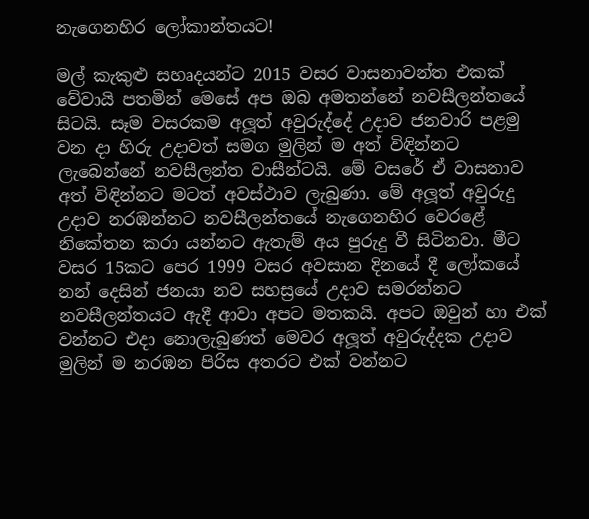නැගෙනහිර ලෝකාන්තයට!

මල් කැකුළු සහෘදයන්ට 2015 වසර වාසනාවන්ත එකක් වේවායි පතමින් මෙසේ අප ඔබ අමතන්නේ නවසීලන්තයේ සිටයි. සෑම වසරකම අලූත් අවුරුද්දේ උදාව ජනවාරි පළමු වන දා හිරු උදාවත් සමග මුලින් ම අත් විඳින්නට ලැබෙන්නේ නවසීලන්ත වාසීන්ටයි. මේ වසරේ ඒ වාසනාව අත් විඳින්නට මටත් අවස්ථාව ලැබුණා. මේ අලූත් අවුරුදු උදාව නරඹන්නට නවසීලන්තයේ නැගෙනහිර වෙරළේ නිකේතන කරා යන්නට ඇතැම් අය පුරුදු වී සිටිනවා. මීට වසර 15කට පෙර 1999 වසර අවසාන දිනයේ දී ලෝකයේ නන් දෙසින් ජනයා නව සහස්‍රයේ උදාව සමරන්නට නවසීලන්තයට ඇදී ආවා අපට මතකයි. අපට ඔවුන් හා එක් වන්නට එදා නොලැබුණත් මෙවර අලූත් අවුරුද්දක උදාව මුලින් ම නරඹන පිරිස අතරට එක් වන්නට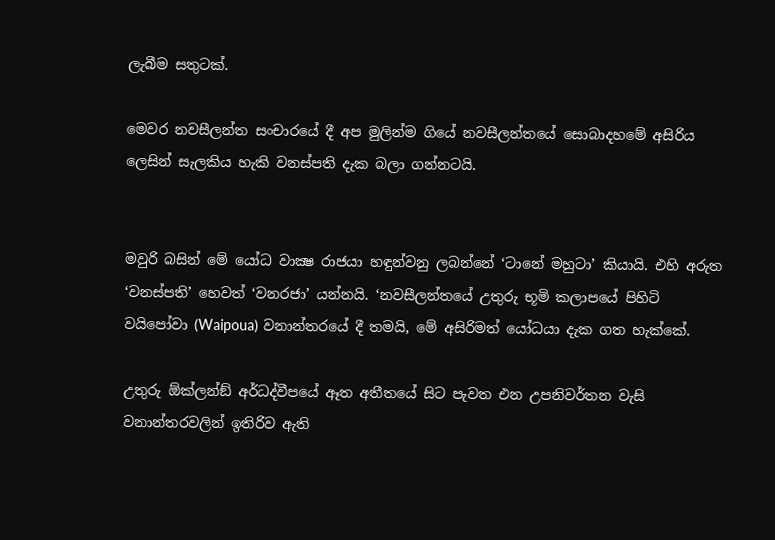ලැබීම සතුටක්.

මෙවර නවසීලන්ත සංචාරයේ දී අප මුලින්ම ගියේ නවසීලන්තයේ සොබාදහමේ අසිරිය ලෙසින් සැලකිය හැකි වනස්පති දැක බලා ගන්නටයි.


මවුරි බසින් මේ යෝධ වාක්‍ෂ රාජයා හඳුන්වනු ලබන්නේ ‘ටානේ මහුටා’ කියායි. එහි අරුත ‘වනස්පති’ හෙවත් ‘වනරජා’ යන්නයි. ‘නවසීලන්තයේ උතුරු භූමි කලාපයේ පිහිටි වයිපෝවා (Waipoua) වනාන්තරයේ දී තමයි, මේ අසිරිමත් යෝධයා දැක ගත හැක්කේ.

උතුරු ඕක්ලන්ඞ් අර්ධද්වීපයේ ඈත අතීතයේ සිට පැවත එන උපනිවර්තන වැසි වනාන්තරවලින් ඉතිරිව ඇති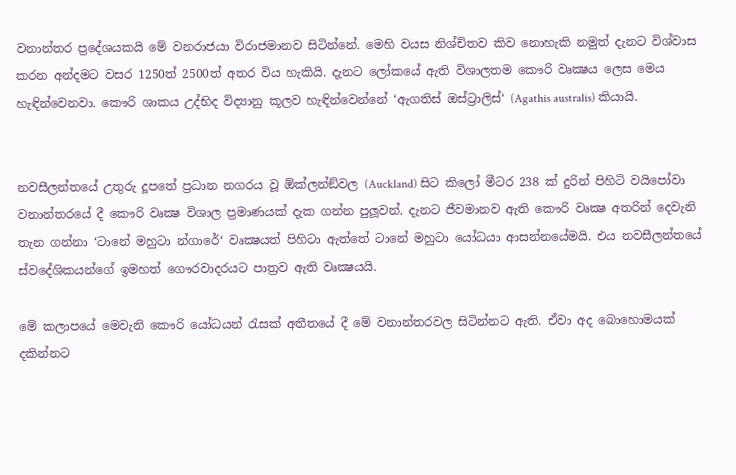වනාන්තර ප්‍රදේශයකයි මේ වනරාජයා විරාජමානව සිටින්නේ. මෙහි වයස නිශ්චිතව කිව නොහැකි නමුත් දැනට විශ්වාස කරන අන්දමට වසර 1250ත් 2500ත් අතර විය හැකියි. දැනට ලෝකයේ ඇති විශාලතම කෞරි වෘක්‍ෂය ලෙස මෙය හැඳින්වෙනවා. කෞරි ශාකය උද්භිද විද්‍යානු කූලව හැඳින්වෙන්නේ ‘ඇගතිස් ඔස්ට්‍රාලිස්‘ (Agathis australis) කියායි.


නවසීලන්තයේ උතුරු දූපතේ ප්‍රධාන නගරය වූ ඕක්ලන්ඞ්වල (Auckland) සිට කිලෝ මීටර 238 ක් දුරින් පිහිටි වයිපෝවා වනාන්තරයේ දී කෞරි වෘක්‍ෂ විශාල ප්‍රමාණයක් දැක ගන්න පුලූවන්. දැනට ජීවමානව ඇති කෞරි වෘක්‍ෂ අතරින් දෙවැනි තැන ගන්නා ‘ටානේ මහුටා න්ගාරේ‘ වෘක්‍ෂයත් පිහිටා ඇත්තේ ටානේ මහුටා යෝධයා ආසන්නයේමයි. එය නවසීලන්තයේ ස්වදේශිකයන්ගේ ඉමහත් ගෞරවාදරයට පාත්‍රව ඇති වෘක්‍ෂයයි.

මේ කලාපයේ මෙවැනි කෞරි යෝධයන් රැසක් අතීතයේ දී මේ වනාන්තරවල සිටින්නට ඇති. ඒවා අද බොහොමයක් දකින්නට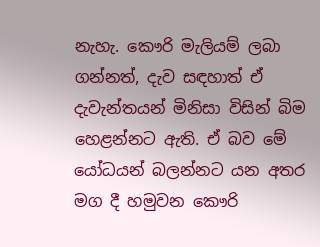නැහැ. කෞරි මැලියම් ලබා ගන්නත්, දැව සඳහාත් ඒ දැවැන්තයන් මිනිසා විසින් බිම හෙළන්නට ඇති. ඒ බව මේ යෝධයන් බලන්නට යන අතර මග දී හමුවන කෞරි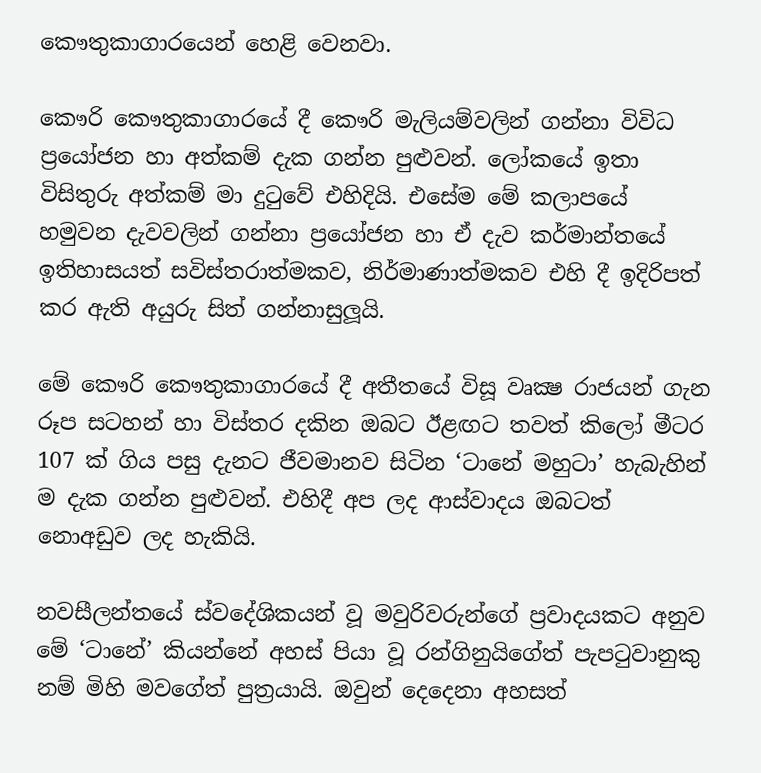කෞතුකාගාරයෙන් හෙළි වෙනවා.

කෞරි කෞතුකාගාරයේ දී කෞරි මැලියම්වලින් ගන්නා විවිධ ප්‍රයෝජන හා අත්කම් දැක ගන්න පුළුවන්. ලෝකයේ ඉතා විසිතුරු අත්කම් මා දුටුවේ එහිදියි. එසේම මේ කලාපයේ හමුවන දැවවලින් ගන්නා ප්‍රයෝජන හා ඒ දැව කර්මාන්තයේ ඉතිහාසයත් සවිස්තරාත්මකව, නිර්මාණාත්මකව එහි දී ඉදිරිපත් කර ඇති අයුරු සිත් ගන්නාසුලූයි.

මේ කෞරි කෞතුකාගාරයේ දී අතීතයේ විසූ වෘක්‍ෂ රාජයන් ගැන රූප සටහන් හා විස්තර දකින ඔබට ඊළඟට තවත් කිලෝ මීටර 107 ක් ගිය පසු දැනට ජීවමානව සිටින ‘ටානේ මහුටා’ හැබැහින් ම දැක ගන්න පුළුවන්. එහිදී අප ලද ආස්වාදය ඔබටත් නොඅඩුව ලද හැකියි.

නවසීලන්තයේ ස්වදේශිකයන් වූ මවුරිවරුන්ගේ ප්‍රවාදයකට අනුව මේ ‘ටානේ’ කියන්නේ අහස් පියා වූ රන්ගිනුයිගේත් පැපටුවානුකු නම් මිහි මවගේත් පුත්‍රයායි. ඔවුන් දෙදෙනා අහසත්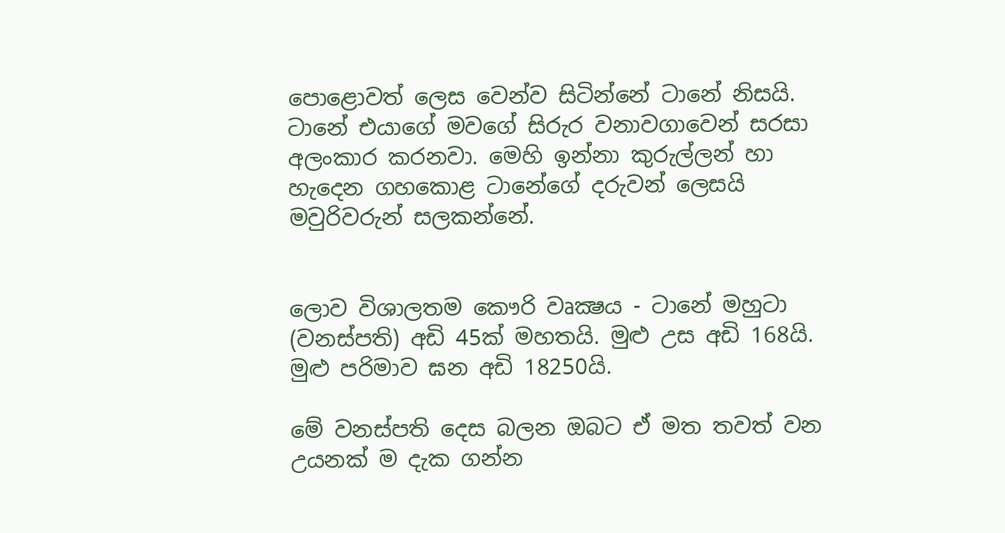පොළොවත් ලෙස වෙන්ව සිටින්නේ ටානේ නිසයි. ටානේ එයාගේ මවගේ සිරුර වනාවගාවෙන් සරසා අලංකාර කරනවා. මෙහි ඉන්නා කුරුල්ලන් හා හැදෙන ගහකොළ ටානේගේ දරුවන් ලෙසයි මවුරිවරුන් සලකන්නේ.


ලොව විශාලතම කෞරි වෘක්‍ෂය - ටානේ මහුටා (වනස්පති) අඩි 45ක් මහතයි. මුළු උස අඩි 168යි. මුළු පරිමාව ඝන අඩි 18250යි.

මේ වනස්පති දෙස බලන ඔබට ඒ මත තවත් වන උයනක් ම දැක ගන්න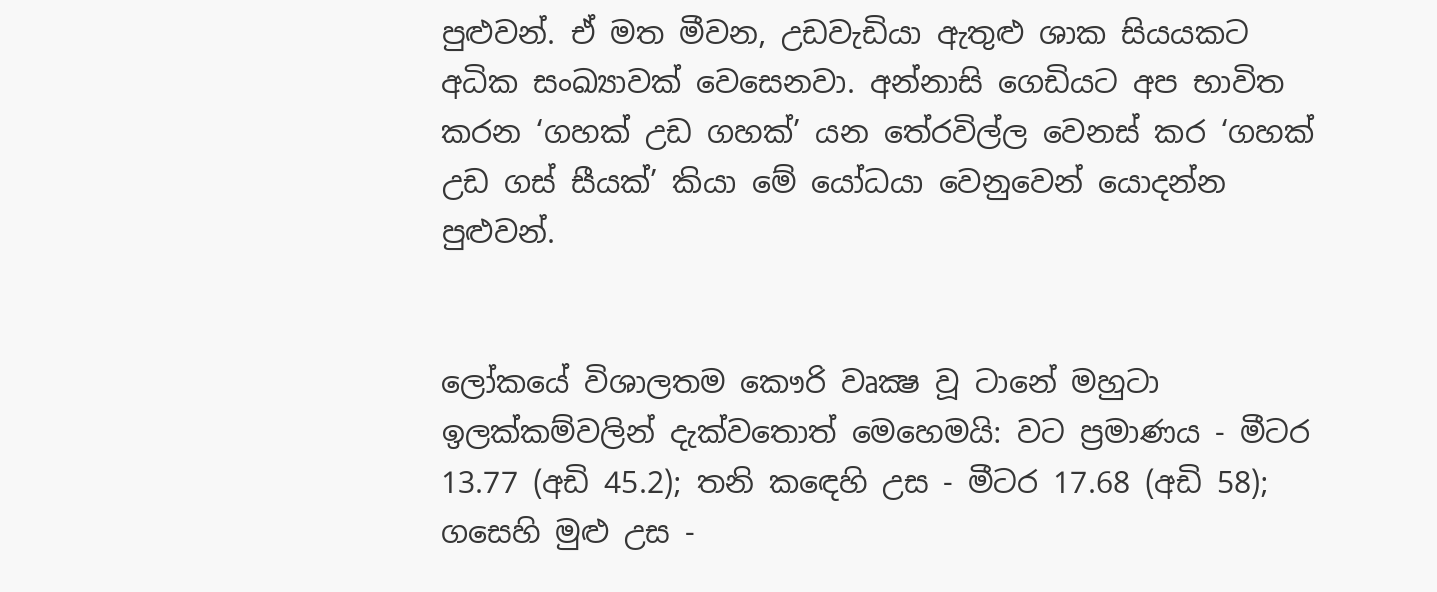පුළුවන්. ඒ මත මීවන, උඩවැඩියා ඇතුළු ශාක සියයකට අධික සංඛ්‍යාවක් වෙසෙනවා. අන්නාසි ගෙඩියට අප භාවිත කරන ‘ගහක් උඩ ගහක්’ යන තේරවිල්ල වෙනස් කර ‘ගහක් උඩ ගස් සීයක්’ කියා මේ යෝධයා වෙනුවෙන් යොදන්න පුළුවන්.


ලෝකයේ විශාලතම කෞරි වෘක්‍ෂ වූ ටානේ මහුටා ඉලක්කම්වලින් දැක්වතොත් මෙහෙමයි: වට ප්‍රමාණය - මීටර 13.77 (අඩි 45.2); තනි කඳෙහි උස - මීටර 17.68 (අඩි 58); ගසෙහි මුළු උස -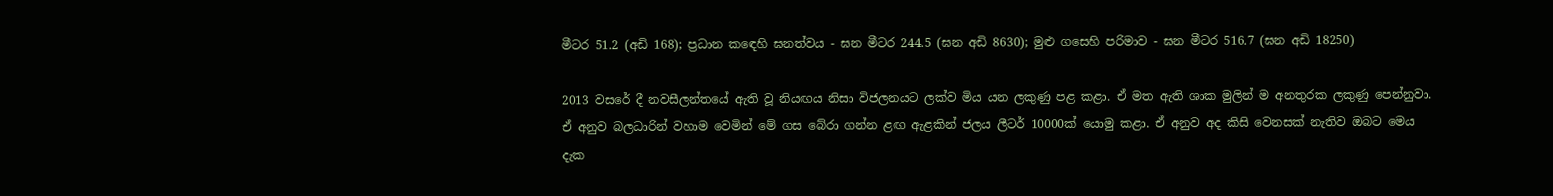මීටර 51.2 (අඩි 168); ප්‍රධාන කඳෙහි ඝනත්වය - ඝන මීටර 244.5 (ඝන අඩි 8630); මුළු ගසෙහි පරිමාව - ඝන මීටර 516.7 (ඝන අඩි 18250)

2013 වසරේ දී නවසීලන්තයේ ඇති වූ නියඟය නිසා විජලනයට ලක්ව මිය යන ලකුණු පළ කළා. ඒ මත ඇති ශාක මුලින් ම අනතුරක ලකුණු පෙන්නුවා. ඒ අනුව බලධාරින් වහාම වෙමින් මේ ගස බේරා ගන්න ළඟ ඇළකින් ජලය ලීටර් 10000ක් යොමු කළා. ඒ අනුව අද කිසි වෙනසක් නැතිව ඔබට මෙය දැක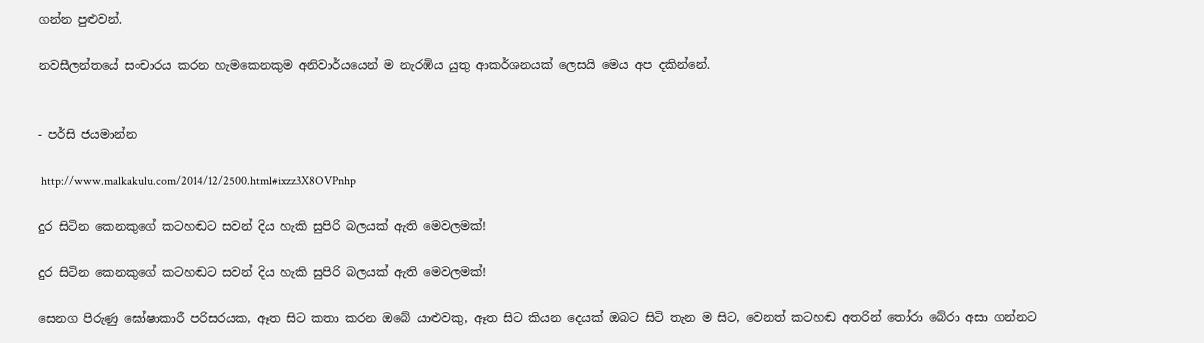ගන්න පුළුවන්.

නවසීලන්තයේ සංචාරය කරන හැමකෙනකුම අනිවාර්යයෙන් ම නැරඹිය යුතු ආකර්ශනයක් ලෙසයි මෙය අප දකින්නේ.


- පර්සි ජයමාන්න

 http://www.malkakulu.com/2014/12/2500.html#ixzz3X8OVPnhp

දුර සිටින කෙනකුගේ කටහඬට සවන් දිය හැකි සුපිරි බලයක් ඇති මෙවලමක්!

දුර සිටින කෙනකුගේ කටහඬට සවන් දිය හැකි සුපිරි බලයක් ඇති මෙවලමක්!

සෙනග පිරුණු ඝෝෂාකාරී පරිසරයක, ඈත සිට කතා කරන ඔබේ යාළුවකු, ඈත සිට කියන දෙයක් ඔබට සිටි තැන ම සිට, වෙනත් කටහඬ අතරින් තෝරා බේරා අසා ගන්නට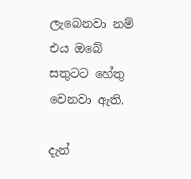ලැබෙනවා නම් එය ඔබේ සතුටට හේතු වෙනවා ඇති.

දැන්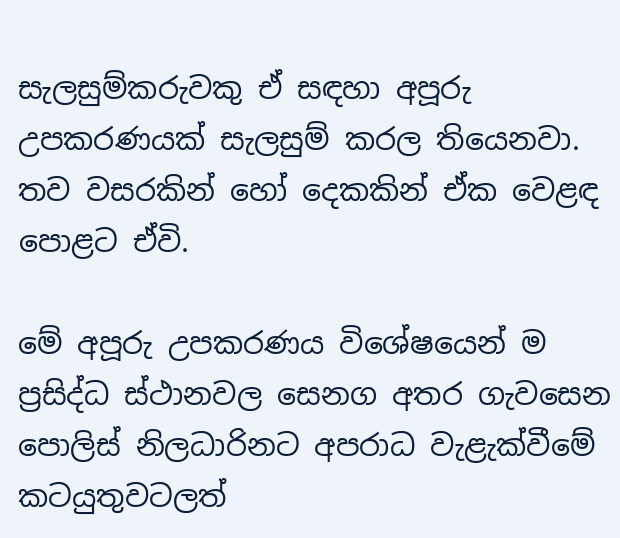සැලසුම්කරුවකු ඒ සඳහා අපූරු උපකරණයක් සැලසුම් කරල තියෙනවා. තව වසරකින් හෝ දෙකකින් ඒක වෙළඳ පොළට ඒවි.

මේ අපූරු උපකරණය විශේෂයෙන් ම ප්‍රසිද්ධ ස්ථානවල සෙනග අතර ගැවසෙන පොලිස් නිලධාරිනට අපරාධ වැළැක්වීමේ කටයුතුවටලත්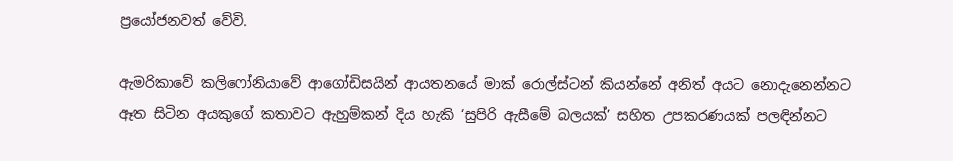ප්‍රයෝජනවත් වේවි.

ඇමරිකාවේ කලිෆෝනියාවේ ආගෝඩිසයින් ආයතනයේ මාක් රොල්ස්ටන් කියන්නේ අනිත් අයට නොදැනෙන්නට ඈත සිටින අයකුගේ කතාවට ඇහුම්කන් දිය හැකි ‘සුපිරි ඇසීමේ බලයක්’ සහිත උපකරණයක් පලඳින්නට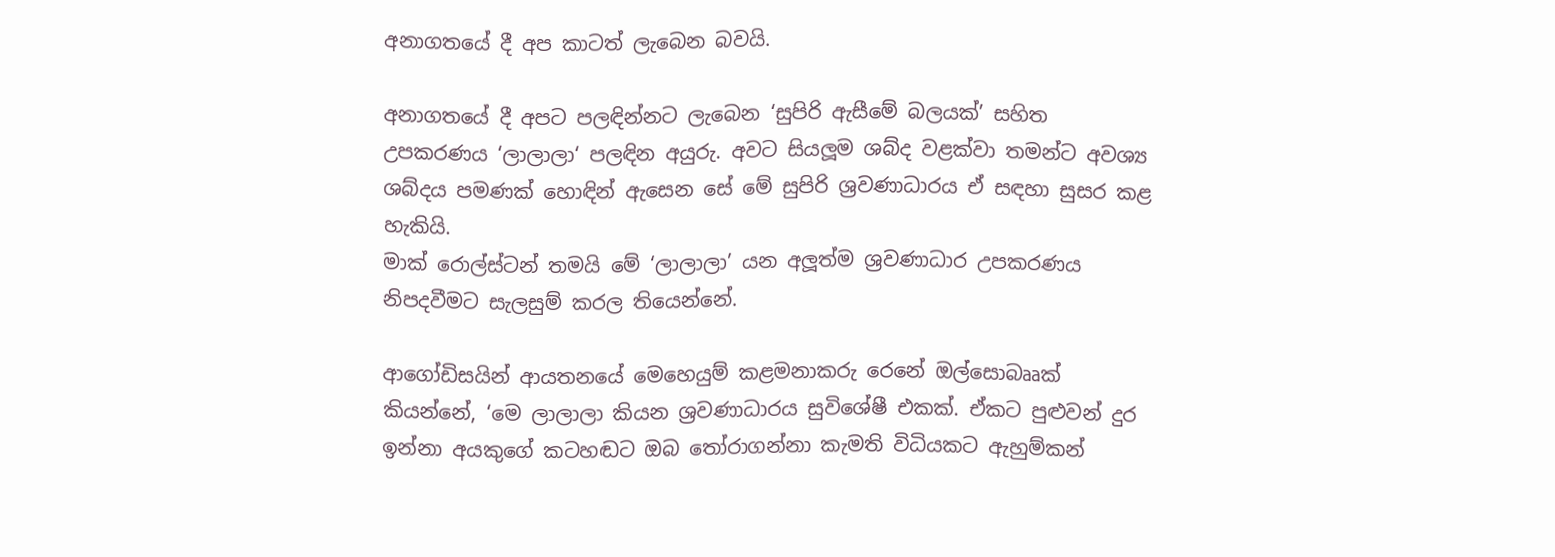අනාගතයේ දී අප කාටත් ලැබෙන බවයි.

අනාගතයේ දී අපට පලඳින්නට ලැබෙන ‘සුපිරි ඇසීමේ බලයක්’ සහිත උපකරණය ‘ලාලාලා‘ පලඳින අයුරු. අවට සියලූම ශබ්ද වළක්වා තමන්ට අවශ්‍ය ශබ්දය පමණක් හොඳින් ඇසෙන සේ මේ සුපිරි ශ්‍රවණාධාරය ඒ සඳහා සුසර කළ හැකියි.
මාක් රොල්ස්ටන් තමයි මේ ‘ලාලාලා’ යන අලූත්ම ශ්‍රවණාධාර උපකරණය නිපදවීමට සැලසුම් කරල තියෙන්නේ.

ආගෝඩිසයින් ආයතනයේ මෙහෙයුම් කළමනාකරු රෙනේ ඔල්සොබෲක් කියන්නේ, ‘මෙ ලාලාලා කියන ශ්‍රවණාධාරය සුවිශේෂී එකක්. ඒකට පුළුවන් දුර ඉන්නා අයකුගේ කටහඬට ඔබ තෝරාගන්නා කැමති විධියකට ඇහුම්කන්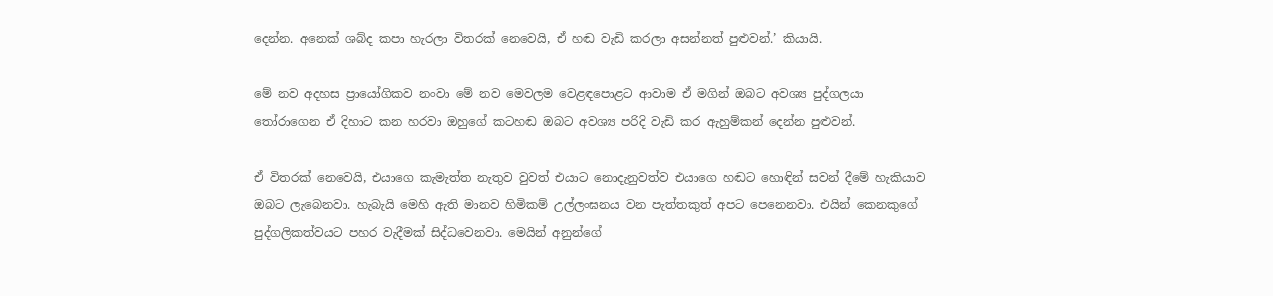දෙන්න. අනෙක් ශබ්ද කපා හැරලා විතරක් නෙවෙයි, ඒ හඬ වැඩි කරලා අසන්නත් පුළුවන්.’ කියායි.

මේ නව අදහස ප්‍රායෝගිකව නංවා මේ නව මෙවලම වෙළඳපොළට ආවාම ඒ මගින් ඔබට අවශ්‍ය පුද්ගලයා තෝරාගෙන ඒ දිහාට කන හරවා ඔහුගේ කටහඬ ඔබට අවශ්‍ය පරිදි වැඩි කර ඇහුම්කන් දෙන්න පුළුවන්.

ඒ විතරක් නෙවෙයි, එයාගෙ කැමැත්ත නැතුව වුවත් එයාට නොදැනුවත්ව එයාගෙ හඬට හොඳින් සවන් දීමේ හැකියාව ඔබට ලැබෙනවා. හැබැයි මෙහි ඇති මානව හිමිකම් උල්ලංඝනය වන පැත්තකුත් අපට පෙනෙනවා. එයින් කෙනකුගේ පුද්ගලිකත්වයට පහර වැදීමක් සිද්ධවෙනවා. මෙයින් අනුන්ගේ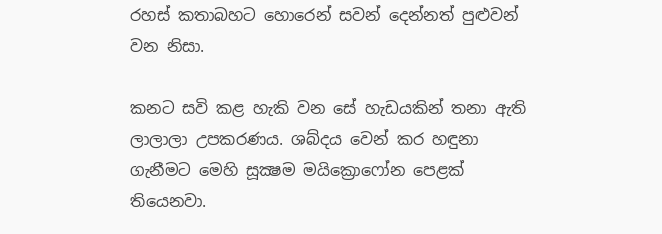රහස් කතාබහට හොරෙන් සවන් දෙන්නත් පුළුවන් වන නිසා.

කනට සවි කළ හැකි වන සේ හැඩයකින් තනා ඇති ලාලාලා උපකරණය. ශබ්දය වෙන් කර හඳුනා ගැනීමට මෙහි සූක්‍ෂම මයික්‍රොෆෝන පෙළක් තියෙනවා.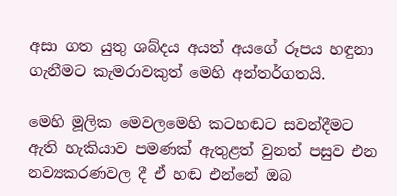අසා ගත යුතු ශබ්දය අයත් අයගේ රූපය හඳුනා ගැනීමට කැමරාවකුත් මෙහි අන්තර්ගතයි.

මෙහි මූලික මෙවලමෙහි කටහඬට සවන්දීමට ඇති හැකියාව පමණක් ඇතුළත් වුනත් පසුව එන නව්‍යකරණවල දී ඒ හඬ එන්නේ ඔබ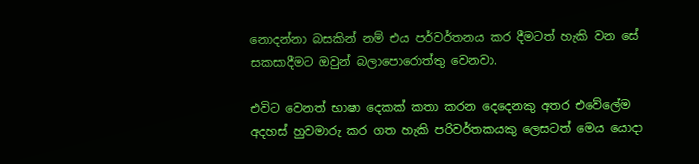නොදන්නා බසකින් නම් එය පර්වර්තනය කර දීමටත් හැකි වන සේ සකසාදීමට ඔවුන් බලාපොරොත්තු වෙනවා.

එවිට වෙනත් භාෂා දෙකක් කතා කරන දෙදෙනකු අතර එවේලේම අදහස් හුවමාරු කර ගත හැකි පරිවර්තකයකු ලෙසටත් මෙය යොදා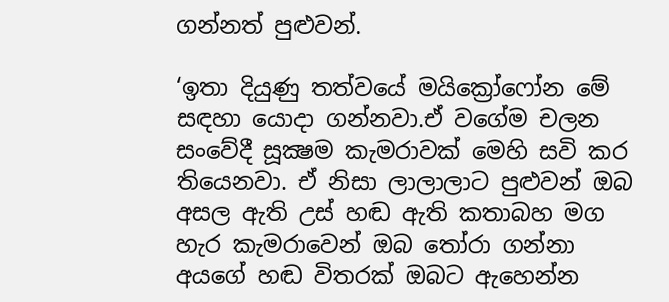ගන්නත් පුළුවන්.

‘ඉතා දියුණු තත්වයේ මයික්‍රෝෆෝන මේ සඳහා යොදා ගන්නවා.ඒ වගේම චලන සංවේදී සූක්‍ෂම කැමරාවක් මෙහි සවි කර තියෙනවා. ඒ නිසා ලාලාලාට පුළුවන් ඔබ අසල ඇති උස් හඬ ඇති කතාබහ මග හැර කැමරාවෙන් ඔබ තෝරා ගන්නා අයගේ හඬ විතරක් ඔබට ඇහෙන්න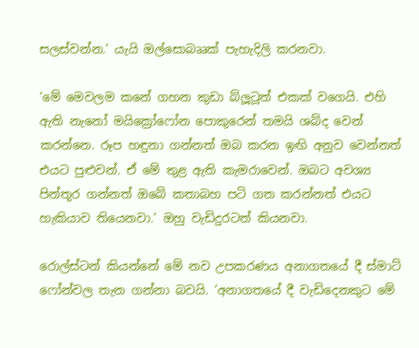සලස්වන්න.’ යැයි ඔල්සොබෲක් පැහැදිලි කරනවා.

‘මේ මෙවලම කනේ ගහන කුඩා බ්ලූටූත් එකක් වගෙයි. එහි ඇති නැනෝ මයික්‍රෝෆෝන පොකුරෙන් තමයි ශබ්ද වෙන් කරන්නෙ. රූප හඳුනා ගන්නත් ඔබ කරන ඉඟි අනුව වෙන්නත් එයට පුළුවන්. ඒ මේ තුළ ඇති කැමරාවෙන්. ඔබට අවශ්‍ය පින්තූර ගන්නත් ඔබේ කතාබහ පටි ගත කරන්නත් එයට හැකියාව තියෙනවා.’ ඔහු වැඩිදුරටත් කියනවා.

රොල්ස්ටන් කියන්නේ මේ නව උපකරණය අනාගතයේ දී ස්මාට් ෆෝන්වල තැන ගන්නා බවයි. ‘අනාගතයේ දී වැඩිදෙනකුට මේ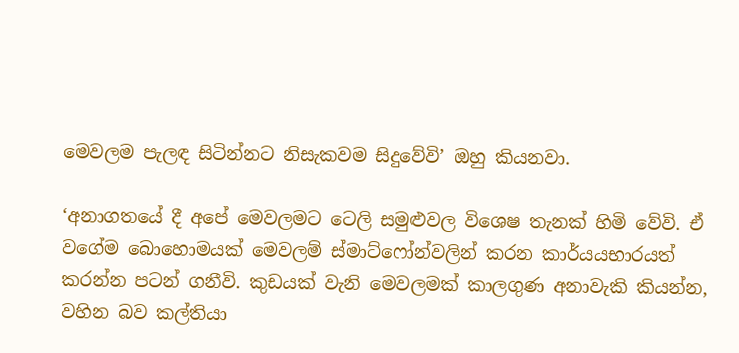මෙවලම පැලඳ සිටින්නට නිසැකවම සිදුවේවි’ ඔහු කියනවා.

‘අනාගතයේ දී අපේ මෙවලමට ටෙලි සමුළුවල විශෙෂ තැනක් හිමි වේවි. ඒ වගේම බොහොමයක් මෙවලම් ස්මාට්ෆෝන්වලින් කරන කාර්යයභාරයත් කරන්න පටන් ගනීවි. කුඩයක් වැනි මෙවලමක් කාලගුණ අනාවැකි කියන්න, වහින බව කල්තියා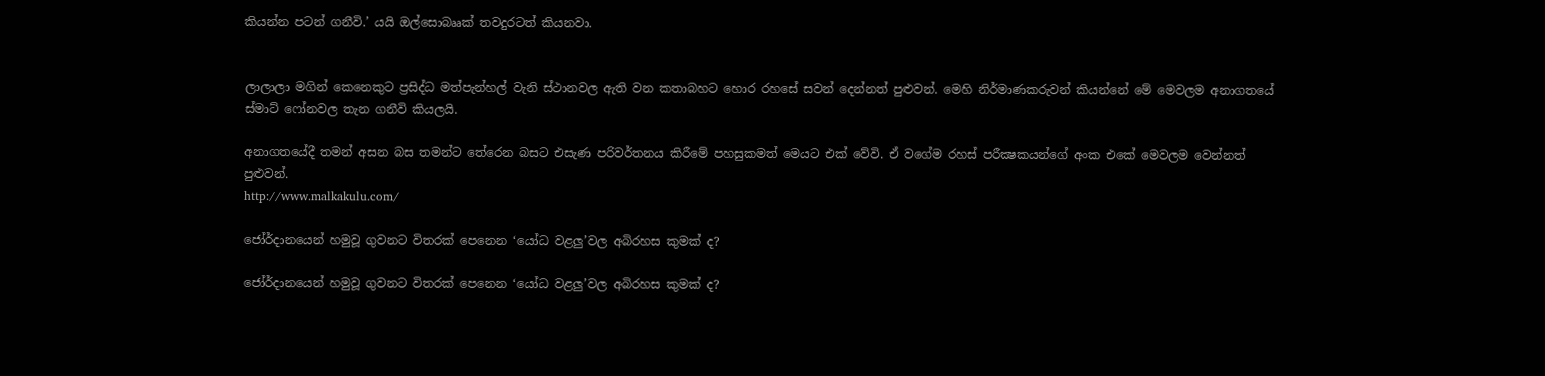කියන්න පටන් ගනීවි.’ යයි ඔල්සොබෲක් තවදුරටත් කියනවා.


ලාලාලා මගින් කෙනෙකුට ප්‍රසිද්ධ මත්පැන්හල් වැනි ස්ථානවල ඇති වන කතාබහට හොර රහසේ සවන් දෙන්නත් පුළුවන්. මෙහි නිර්මාණකරුවන් කියන්නේ මේ මෙවලම අනාගතයේ ස්මාට් ෆෝනවල තැන ගනීවි කියලයි.

අනාගතයේදී තමන් අසන බස තමන්ට තේරෙන බසට එසැණ පරිවර්තනය කිරීමේ පහසුකමත් මෙයට එක් වේවි. ඒ වගේම රහස් පරීක්‍ෂකයන්ගේ අංක එකේ මෙවලම වෙන්නත් පුළුවන්.
http://www.malkakulu.com/

ජෝර්දානයෙන් හමුවූ ගුවනට විතරක් පෙනෙන ‘යෝධ වළලු’වල අබිරහස කුමක් ද?

ජෝර්දානයෙන් හමුවූ ගුවනට විතරක් පෙනෙන ‘යෝධ වළලු’වල අබිරහස කුමක් ද?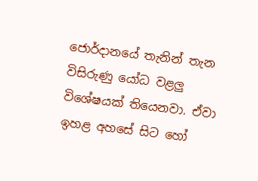ජොර්දානයේ තැනින් තැන විසිරුණු යෝධ වළලු විශේෂයක් තියෙනවා. ඒවා ඉහළ අහසේ සිට හෝ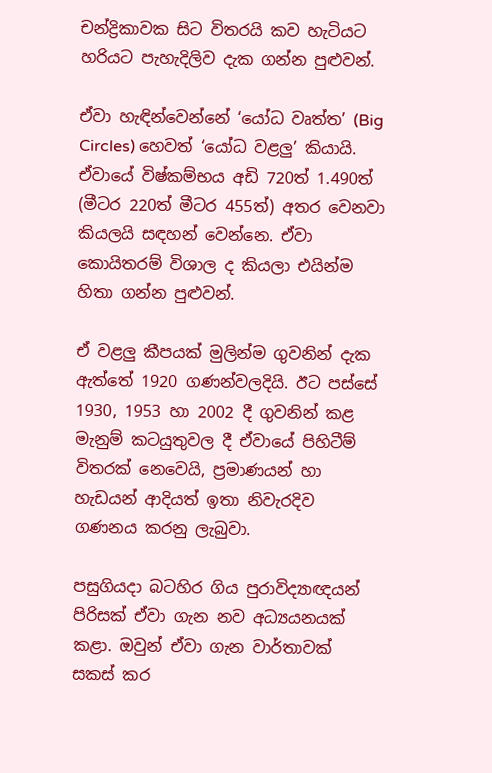චන්ද්‍රිකාවක සිට විතරයි කව හැටියට හරියට පැහැදිලිව දැක ගන්න පුළුවන්.

ඒවා හැඳින්වෙන්නේ ‘යෝධ වෘත්ත’ (Big Circles) හෙවත් ‘යෝධ වළලු’ කියායි. ඒවායේ විෂ්කම්භය අඩි 720ත් 1.490ත් (මීටර 220ත් මීටර 455ත්) අතර වෙනවා කියලයි සඳහන් වෙන්නෙ. ඒවා කොයිතරම් විශාල ද කියලා එයින්ම හිතා ගන්න පුළුවන්.

ඒ වළලු කීපයක් මුලින්ම ගුවනින් දැක ඇත්තේ 1920 ගණන්වලදියි. ඊට පස්සේ 1930, 1953 හා 2002 දී ගුවනින් කළ මැනුම් කටයුතුවල දී ඒවායේ පිහිටීම් විතරක් නෙවෙයි, ප්‍රමාණයන් හා හැඩයන් ආදියත් ඉතා නිවැරදිව ගණනය කරනු ලැබුවා.

පසුගියදා බටහිර ගිය පුරාවිද්‍යාඥයන් පිරිසක් ඒවා ගැන නව අධ්‍යයනයක් කළා. ඔවුන් ඒවා ගැන වාර්තාවක් සකස් කර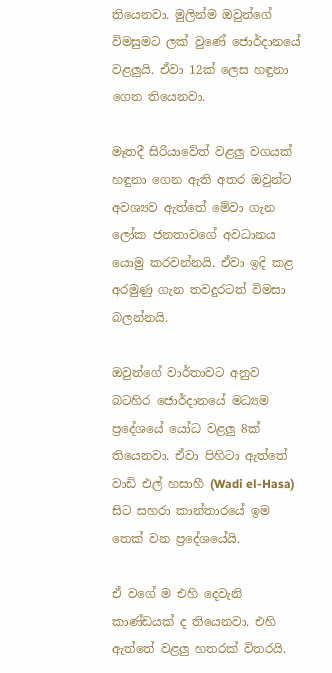තියෙනවා. මුලින්ම ඔවුන්ගේ විමසුමට ලක් වුණේ ජොර්දානයේ වළලුයි. ඒවා 12ක් ලෙස හඳුනා ගෙන තියෙනවා.

මෑතදී සිරියාවේත් වළලු වගයක් හඳුනා ගෙන ඇති අතර ඔවුන්ට අවශ්‍යව ඇත්තේ මේවා ගැන ලෝක ජනතාවගේ අවධානය යොමු කරවන්නයි. ඒවා ඉදි කළ අරමුණු ගැන තවදුරටත් විමසා බලන්නයි.

ඔවුන්ගේ වාර්තාවට අනුව බටහිර ජොර්දානයේ මධ්‍යම ප්‍රදේශයේ යෝධ වළලු 8ක් තියෙනවා. ඒවා පිහිටා ඇත්තේ වාඩි එල් හසාහී (Wadi el-Hasa) සිට සහරා කාන්තාරයේ ඉම තෙක් වන ප්‍රදේශයේයි.

ඒ වගේ ම එහි දෙවැනි කාණ්ඩයක් ද තියෙනවා. එහි ඇත්තේ වළලු හතරක් විතරයි.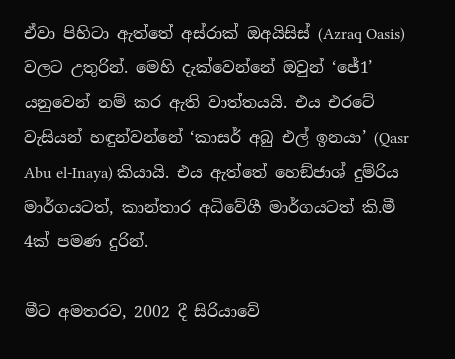ඒවා පිහිටා ඇත්තේ අස්රාක් ඔඅයිසිස් (Azraq Oasis) වලට උතුරින්. මෙහි දැක්වෙන්නේ ඔවුන් ‘ජේ1’ යනුවෙන් නම් කර ඇති වාත්තයයි. එය එරටේ වැසියන් හඳුන්වන්නේ ‘කාසර් අබු එල් ඉනයා’ (Qasr Abu el-Inaya) කියායි. එය ඇත්තේ හෙඞ්ජාශ් දුම්රිය මාර්ගයටත්, කාන්තාර අධිවේගී මාර්ගයටත් කි.මී 4ක් පමණ දුරින්.

මීට අමතරව, 2002 දී සිරියාවේ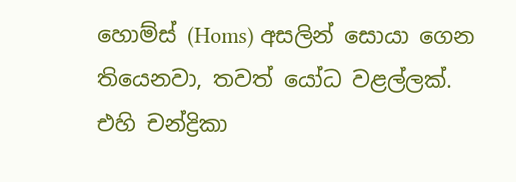හොම්ස් (Homs) අසලින් සොයා ගෙන තියෙනවා, තවත් යෝධ වළල්ලක්. එහි චන්ද්‍රිකා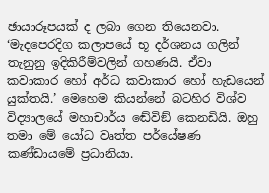ඡායාරූපයක් ද ලබා ගෙන තියෙනවා. ‘මැදපෙරදිග කලාපයේ භූ දර්ශනය ගලින් තැනුනු ඉදිකිරීම්වලින් ගහණයි. ඒවා කවාකාර හෝ අර්ධ කවාකාර හෝ හැඩයෙන් යුක්තයි.’ මෙහෙම කියන්නේ බටහිර විශ්ව විද්‍යාලයේ මහාචාර්ය ඬේවිඞ් කෙනඩියි. ඔහු තමා මේ යෝධ වෘත්ත පර්යේෂණ කණ්ඩායමේ ප්‍රධානියා.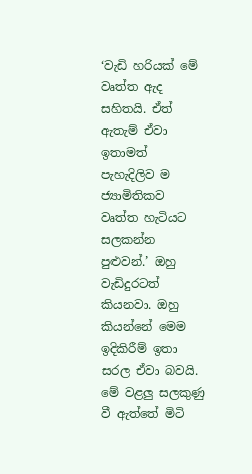‘වැඩි හරියක් මේ වෘත්ත ඇද සහිතයි. ඒත් ඇතැම් ඒවා ඉතාමත් පැහැදිලිව ම ජ්‍යාමිතිකව වෘත්ත හැටියට සලකන්න පුළුවන්.’ ඔහු වැඩිදුරටත් කියනවා. ඔහු කියන්නේ මෙම ඉදිකිරීම් ඉතා සරල ඒවා බවයි. මේ වළලු සලකුණු වී ඇත්තේ මිටි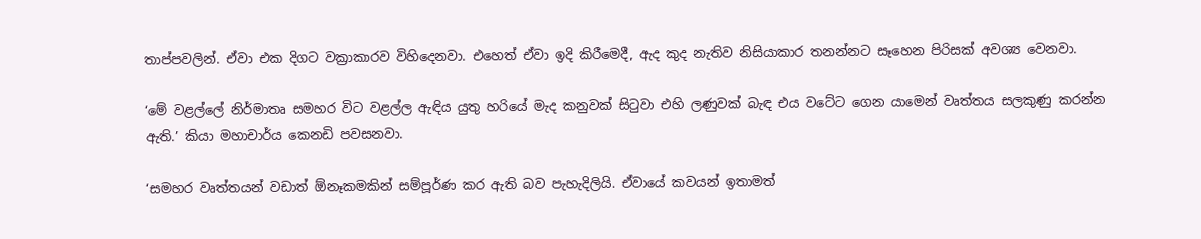තාප්පවලින්. ඒවා එක දිගට වක්‍රාකාරව විහිදෙනවා. එහෙත් ඒවා ඉදි කිරීමෙදී, ඇද කුද නැතිව නිසියාකාර තනන්නට සෑහෙන පිරිසක් අවශ්‍ය වෙනවා.

‘මේ වළල්ලේ නිර්මාතෘ සමහර විට වළල්ල ඇඳිය යුතු හරියේ මැද කනුවක් සිටුවා එහි ලණුවක් බැඳ එය වටේට ගෙන යාමෙන් වෘත්තය සලකුණු කරන්න ඇති.’ කියා මහාචාර්ය කෙනඩි පවසනවා.

‘සමහර වෘත්තයන් වඩාත් ඕනෑකමකින් සම්පූර්ණ කර ඇති බව පැහැදිලියි. ඒවායේ කවයන් ඉතාමත්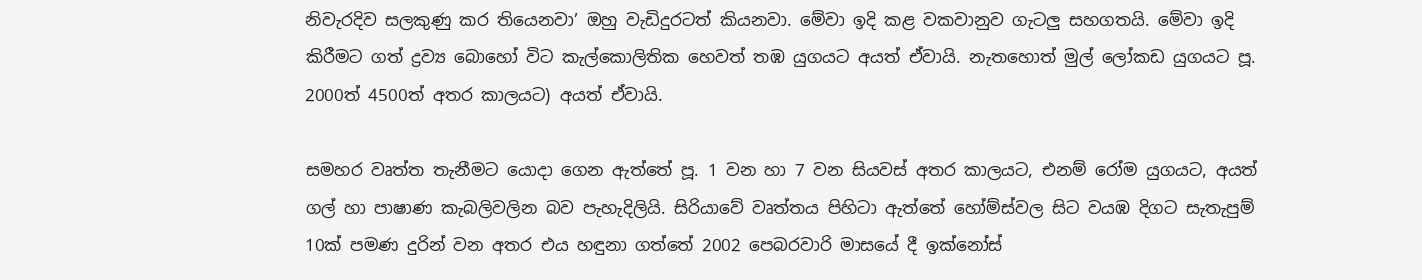නිවැරදිව සලකුණු කර තියෙනවා’ ඔහු වැඩිදුරටත් කියනවා. මේවා ඉදි කළ වකවානුව ගැටලු සහගතයි. මේවා ඉදි කිරීමට ගත් ද්‍රව්‍ය බොහෝ විට කැල්කොලිතික හෙවත් තඹ යුගයට අයත් ඒවායි. නැතහොත් මුල් ලෝකඩ යුගයට පූ. 2000ත් 4500ත් අතර කාලයට) අයත් ඒවායි.

සමහර වෘත්ත තැනීමට යොදා ගෙන ඇත්තේ පූ. 1 වන හා 7 වන සියවස් අතර කාලයට, එනම් රෝම යුගයට, අයත් ගල් හා පාෂාණ කැබලිවලින බව පැහැදිලියි. සිරියාවේ වෘත්තය පිහිටා ඇත්තේ හෝම්ස්වල සිට වයඹ දිගට සැතැපුම් 10ක් පමණ දුරින් වන අතර එය හඳුනා ගත්තේ 2002 පෙබරවාරි මාසයේ දී ඉක්නෝස්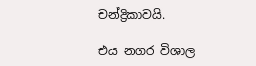චන්ද්‍රිකාවයි.

එය නගර විශාල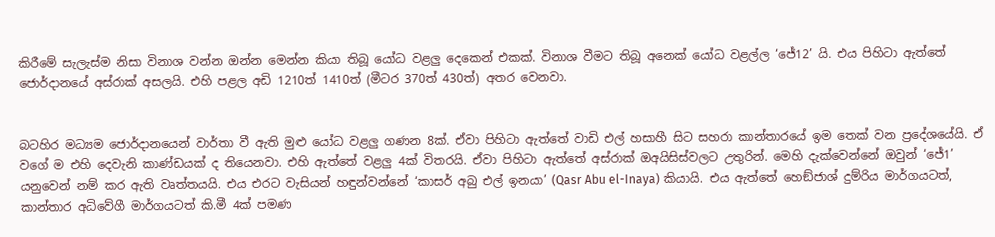කිරීමේ සැලැස්ම නිසා විනාශ වන්න ඔන්න මෙන්න කියා තිබූ යෝධ වළලු දෙකෙන් එකක්. විනාශ වීමට තිබූ අනෙක් යෝධ වළල්ල ‘ජේ12’ යි. එය පිහිටා ඇත්තේ ජොර්දානයේ අස්රාක් අසලයි. එහි පළල අඩි 1210ත් 1410ත් (මීටර 370ත් 430ත්) අතර වෙනවා.


බටහිර මධ්‍යම ජොර්දානයෙන් වාර්තා වී ඇති මුළු යෝධ වළලු ගණන 8ක්. ඒවා පිහිටා ඇත්තේ වාඩි එල් හසාහී සිට සහරා කාන්තාරයේ ඉම තෙක් වන ප්‍රදේශයේයි. ඒ වගේ ම එහි දෙවැනි කාණ්ඩයක් ද තියෙනවා. එහි ඇත්තේ වළලු 4ක් විතරයි. ඒවා පිහිටා ඇත්තේ අස්රාක් ඔඅයිසිස්වලට උතුරින්. මෙහි දැක්වෙන්නේ ඔවුන් ‘ජේ1’ යනුවෙන් නම් කර ඇති වෘත්තයයි. එය එරට වැසියන් හඳුන්වන්නේ ‘කාසර් අබු එල් ඉනයා’ (Qasr Abu el-Inaya) කියායි. එය ඇත්තේ හෙඞ්ජාශ් දුම්රිය මාර්ගයටත්, කාන්තාර අධිවේගී මාර්ගයටත් කි.මී 4ක් පමණ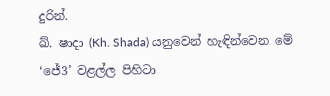දුරින්.
ඛ්. ෂාදා (Kh. Shada) යනුවෙන් හැඳින්වෙන මේ ‘ජේ3’ වළල්ල පිහිටා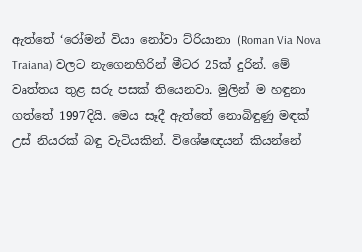ඇත්තේ ‘රෝමන් වියා නෝවා ට්රියානා (Roman Via Nova Traiana) වලට නැගෙනහිරින් මීටර 25ක් දුරින්. මේ වෘත්තය තුළ සරු පසක් තියෙනවා. මුලින් ම හඳුනා ගත්තේ 1997දියි. මෙය සෑදී ඇත්තේ නොබිඳුණු මඳක් උස් නියරක් බඳු වැටියකින්. විශේෂඥයන් කියන්නේ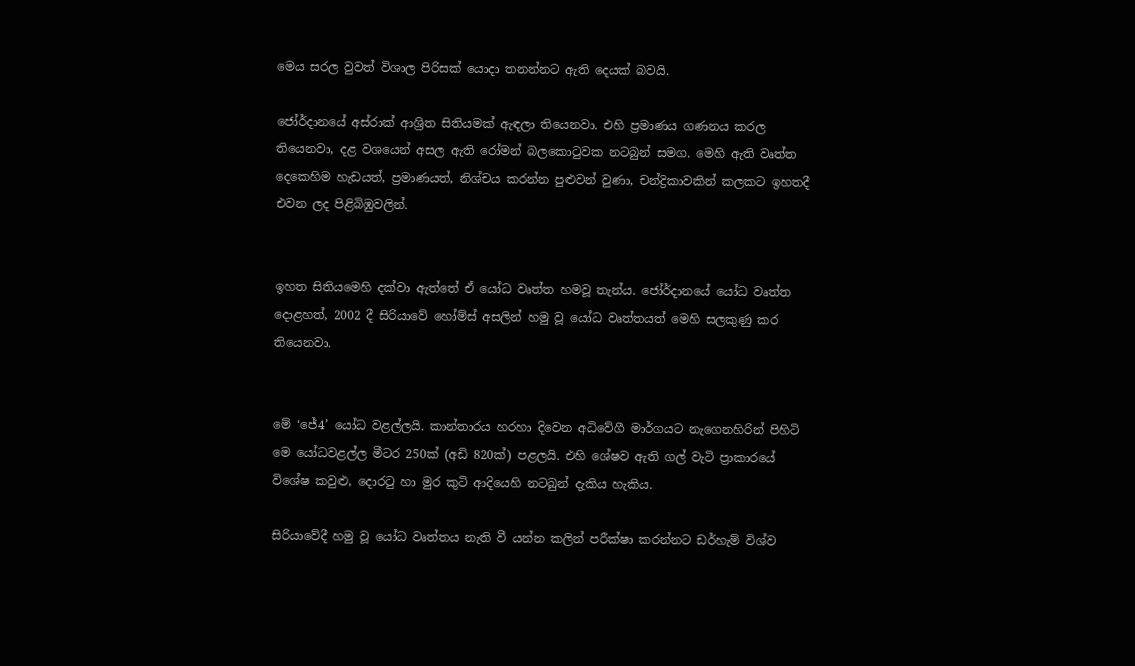මෙය සරල වුවත් විශාල පිරිසක් යොදා තනන්නට ඇති දෙයක් බවයි.

ජෝර්දානයේ අස්රාක් ආශ්‍රිත සිතියමක් ඇඳලා තියෙනවා. එහි ප්‍රමාණය ගණනය කරල තියෙනවා, දළ වශයෙන් අසල ඇති රෝමන් බලකොටුවක නටබුන් සමග. මෙහි ඇති වෘත්ත දෙකෙහිම හැඩයත්, ප්‍රමාණයත්, නිශ්චය කරන්න පුළුවන් වුණා, චන්ද්‍රිකාවකින් කලකට ඉහතදී එවන ලද පිළිබිඹුවලින්.


ඉහත සිතියමෙහි දක්වා ඇත්තේ ඒ යෝධ වෘත්ත හමවූ තැන්ය. ජෝර්දානයේ යෝධ වෘත්ත දොළහත්, 2002 දී සිරියාවේ හෝම්ස් අසලින් හමු වූ යෝධ වෘත්තයත් මෙහි සලකුණු කර තියෙනවා.


මේ ‘ජේ4’ යෝධ වළල්ලයි. කාන්තාරය හරහා දිවෙන අධිවේගී මාර්ගයට නැගෙනහිරින් පිහිටි මෙ යෝධවළල්ල මීටර 250ක් (අඩි 820ක්) පළලයි. එහි ශේෂව ඇති ගල් වැටි ප්‍රාකාරයේ විශේෂ කවුළු, දොරටු හා මුර කුටි ආදියෙහි නටබුන් දැකිය හැකිය.

සිරියාවේදී හමු වූ යෝධ වෘත්තය නැති වී යන්න කලින් පරීක්ෂා කරන්නට ඩර්හැම් විශ්ව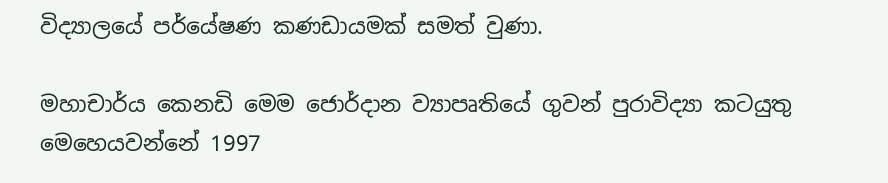විද්‍යාලයේ පර්යේෂණ කණඩායමක් සමත් වුණා.

මහාචාර්ය කෙනඩි මෙම ජොර්දාන ව්‍යාපෘතියේ ගුවන් පුරාවිද්‍යා කටයුතු මෙහෙයවන්නේ 1997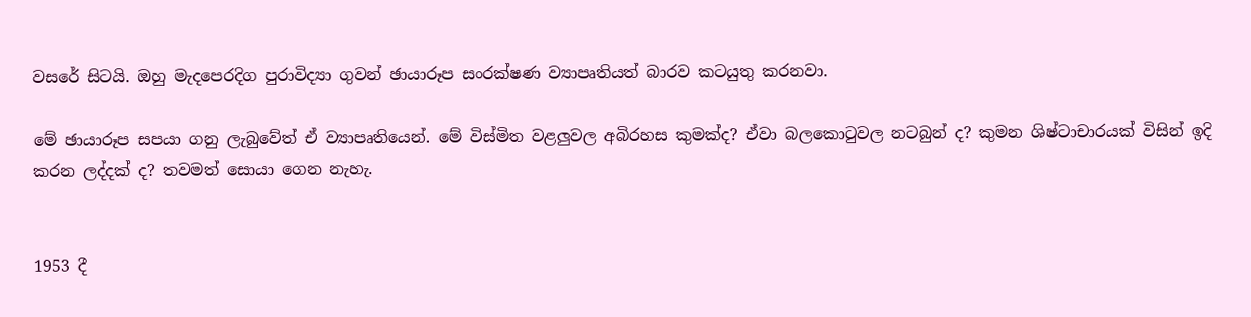වසරේ සිටයි. ඔහු මැදපෙරදිග පුරාවිද්‍යා ගුවන් ඡායාරූප සංරක්ෂණ ව්‍යාපෘතියත් බාරව කටයුතු කරනවා.

මේ ඡායාරූප සපයා ගනු ලැබුවේත් ඒ ව්‍යාපෘතියෙන්. මේ විස්මිත වළලුවල අබිරහස කුමක්ද? ඒවා බලකොටුවල නටබුන් ද? කුමන ශිෂ්ටාචාරයක් විසින් ඉදි කරන ලද්දක් ද? තවමත් සොයා ගෙන නැහැ.


1953 දී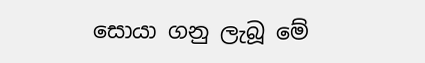සොයා ගනු ලැබූ මේ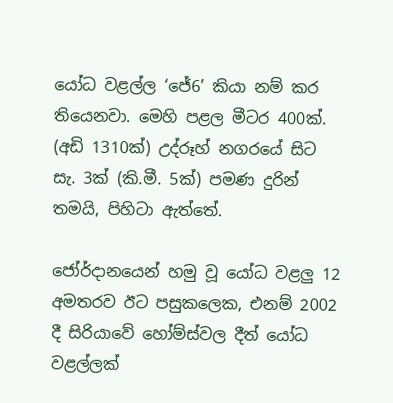යෝධ වළල්ල ‘ජේ6’ කියා නම් කර තියෙනවා. මෙහි පළල මීටර 400ක්. (අඩි 1310ක්) උද්රූහ් නගරයේ සිට සැ. 3ක් (කි.මී. 5ක්) පමණ දුරින් තමයි, පිහිටා ඇත්තේ.

ජෝර්දානයෙන් හමු වූ යෝධ වළලු 12 අමතරව ඊට පසුකලෙක, එනම් 2002 දී සිරියාවේ හෝම්ස්වල දීත් යෝධ වළල්ලක්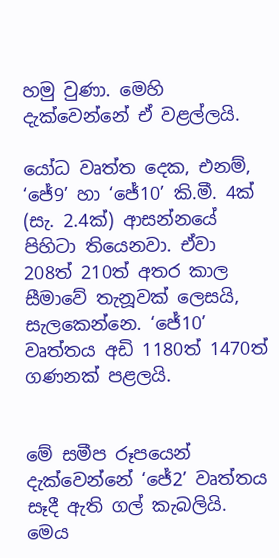හමු වුණා. මෙහි දැක්වෙන්නේ ඒ වළල්ලයි.

යෝධ වෘත්ත දෙක, එනම්, ‘ජේ9’ හා ‘ජේ10’ කි.මී. 4ක් (සැ. 2.4ක්) ආසන්නයේ පිහිටා තියෙනවා. ඒවා 208ත් 210ත් අතර කාල සීමාවේ තැනූවක් ලෙසයි, සැලකෙන්නෙ. ‘ජේ10’ වෘත්තය අඩි 1180ත් 1470ත් ගණනක් පළලයි.


මේ සමීප රූපයෙන් දැක්වෙන්නේ ‘ජේ2’ වෘත්තය සෑදී ඇති ගල් කැබලියි. මෙය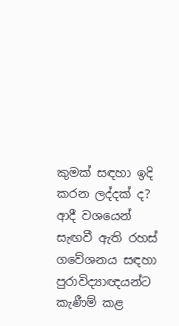කුමක් සඳහා ඉදි කරන ලද්දක් ද? ආදී වශයෙන් සැඟවී ඇති රහස් ගවේශනය සඳහා පුරාවිද්‍යාඥයන්ට කැණීම් කළ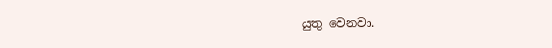යුතු වෙනවා.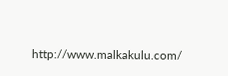http://www.malkakulu.com/